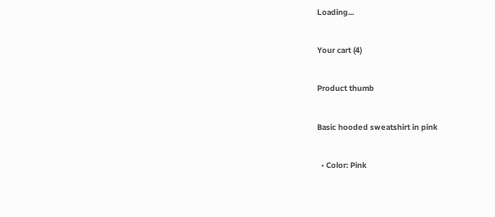Loading...

Your cart (4)

Product thumb

Basic hooded sweatshirt in pink

  • Color: Pink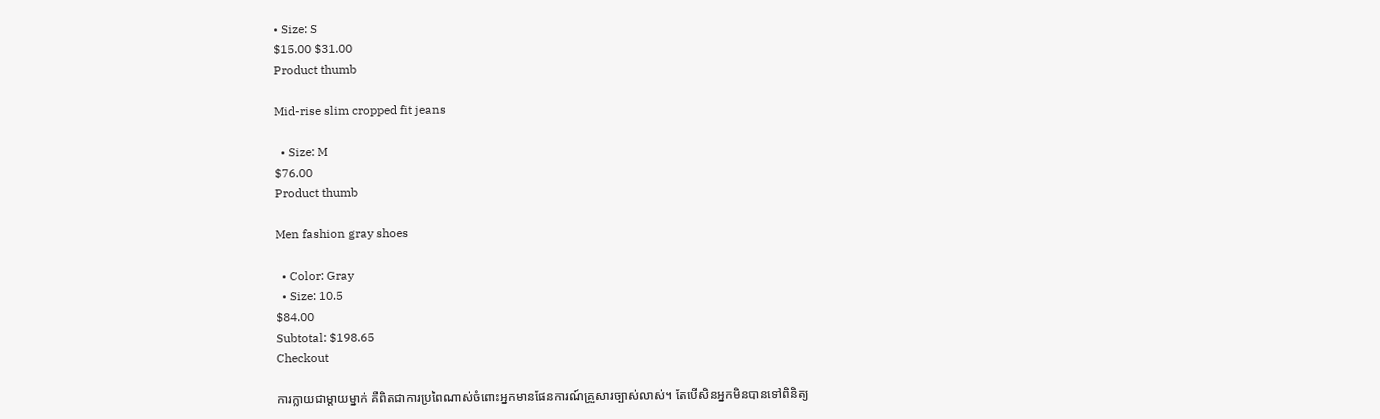• Size: S
$15.00 $31.00
Product thumb

Mid-rise slim cropped fit jeans

  • Size: M
$76.00
Product thumb

Men fashion gray shoes

  • Color: Gray
  • Size: 10.5
$84.00
Subtotal: $198.65
Checkout

ការក្លាយជាម្តាយម្នាក់ គឺពិតជាការប្រពៃណាស់ចំពោះអ្នកមានផែនការណ៍គ្រួសារច្បាស់លាស់។ តែបើសិនអ្នកមិនបានទៅពិនិត្យ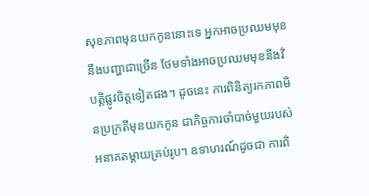សុខភាពមុនយកកូននោះទេ អ្នកអាចប្រឈមមុខនឹងបញ្ហាជាច្រើន ថែមទាំងអាចប្រឈមមុខនឹងវិបត្តិផ្លូវចិត្តទៀតផង។ ដូចនេះ ការពិនិត្យរកភាពមិនប្រក្រតីមុនយកកូន ជាកិច្ចការចាំបាច់មួយរបស់អនាគតម្តាយគ្រប់រូប។ ឧទាហរណ៍ដូចជា ការពិ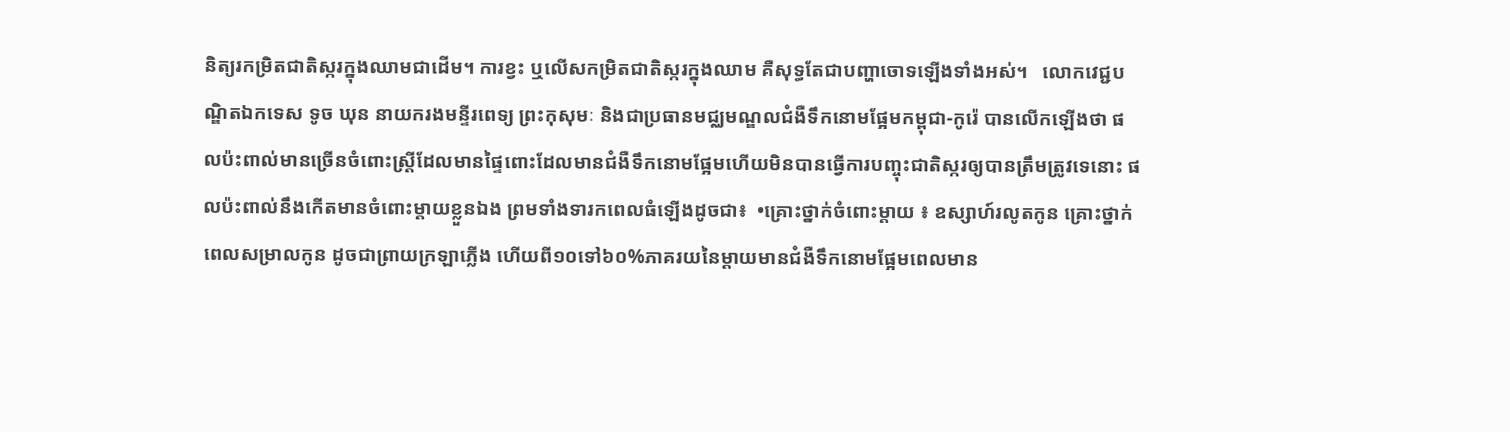និត្យរកម្រិតជាតិស្ករក្នុងឈាមជាដើម។ ការខ្វះ ឬលើសកម្រិតជាតិស្ករក្នុងឈាម គឺសុទ្ធតែជាបញ្ហាចោទឡើងទាំងអស់។   លោកវេជ្ជបណ្ឌិតឯកទេស ទូច ឃុន នាយករងមន្ទីរពេទ្យ ព្រះកុសុមៈ និងជាប្រធានមជ្ឈមណ្ឌលជំងឺទឹកនោមផ្អែមកម្ពុជា-កូរ៉េ បានលើកឡើងថា ផលប៉ះពាល់មានច្រើនចំពោះស្ត្រីដែលមានផ្ទៃពោះដែលមានជំងឺទឹកនោមផ្អែមហើយមិនបានធ្វើការបញ្ចុះជាតិស្ករឲ្យបានត្រឹមត្រូវទេនោះ ផលប៉ះពាល់នឹងកើតមានចំពោះម្តាយខ្លួនឯង ព្រមទាំងទារកពេលធំឡើងដូចជា៖  •គ្រោះថ្នាក់ចំពោះម្តាយ ៖ ឧស្សាហ៍រលូតកូន គ្រោះថ្នាក់ពេលសម្រាលកូន ដូចជាព្រាយក្រឡាភ្លើង ហើយពី១០ទៅ៦០%ភាគរយនៃម្តាយមានជំងឺទឹកនោមផ្អែមពេលមាន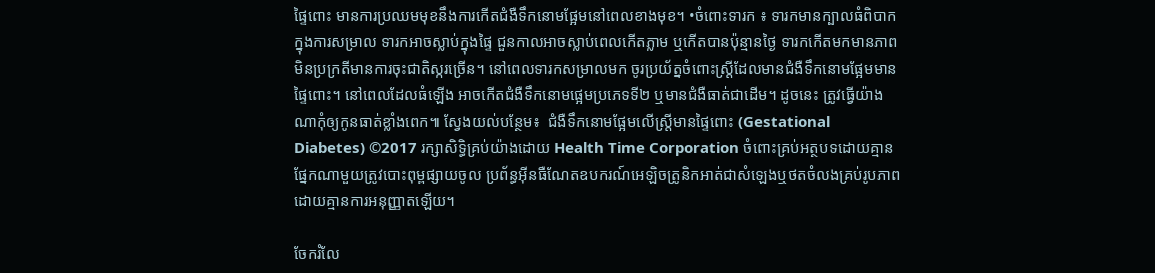ផ្ទៃពោះ មានការប្រឈមមុខនឹងការកើតជំងឺទឹកនោមផ្អែមនៅពេលខាងមុខ។ •ចំពោះទារក ៖ ទារកមានក្បាលធំពិបាកក្នុងការសម្រាល ទារកអាចស្លាប់ក្នុងផ្ទៃ ជួនកាលអាចស្លាប់ពេលកើតភ្លាម ឬកើតបានប៉ុន្មានថ្ងៃ ទារកកើតមកមានភាពមិនប្រក្រតីមានការចុះជាតិស្ករច្រើន។ នៅពេលទារកសម្រាលមក ចូរប្រយ័ត្នចំពោះស្ត្រីដែលមានជំងឺទឹកនោមផ្អែមមានផ្ទៃពោះ។ នៅពេលដែលធំឡើង អាចកើតជំងឺទឹកនោមផ្អេមប្រភេទទី២ ឬមានជំងឺធាត់ជាដើម។ ដូចនេះ ត្រូវធ្វើយ៉ាងណាកុំឲ្យកូនធាត់ខ្លាំងពេក៕ ស្វែងយល់បន្ថែម៖  ជំងឺទឹកនោមផ្អែមលើស្រ្តីមានផ្ទៃពោះ (Gestational Diabetes) ©2017 រក្សាសិទ្ធិគ្រប់យ៉ាងដោយ Health Time Corporation ចំពោះគ្រប់អត្ថបទដោយគ្មានផ្នែកណាមួយត្រូវបោះពុម្ពផ្សាយចូល ប្រព័ន្ធអ៊ីនធឺណែតឧបករណ៍អេឡិចត្រូនិកអាត់ជាសំឡេងឬថតចំលងគ្រប់រូបភាពដោយគ្មានការអនុញ្ញាតឡើយ។

ចែករំលែ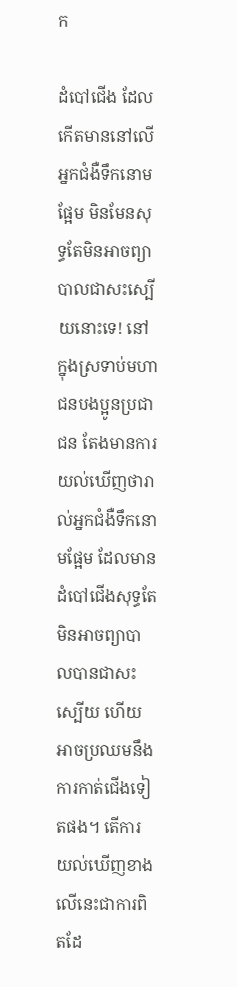ក

ដំបៅជើង ដែលកើតមាននៅលើអ្នកជំងឺទឹកនោមផ្អែម មិនមែនសុទ្ធតែមិនអាចព្យាបាលជាសះស្បើយនោះទេ! នៅក្នុងស្រទាប់មហាជនបងប្អូនប្រជាជន តែងមានការយល់ឃើញថារាល់អ្នកជំងឺទឹកនោមផ្អែម ដែលមានដំបៅជើងសុទ្ធតែមិនអាចព្យាបាលបានជាសះស្បើយ ហើយអាចប្រឈមនឹងការកាត់ជើងទៀតផង។ តើការយល់ឃើញខាងលើនេះជាការពិតដែ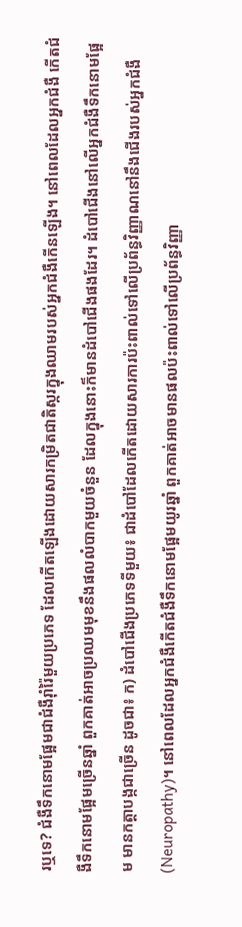រឬទេ? ជំងឺទឹកនោមផ្អែមជាជំងឺរ៉ាំរ៉ៃមួយប្រភេទ ដែលកើតឡើងដោយសារកម្រិតជាតិស្ករក្នុងឈាមរបស់អ្នកជំងឺកើនឡើង។ នៅពេលដែលអ្នកជំងឺ កើតជំងឺទឹកនោមផ្អែមច្រើនឆ្នាំ ពួកគាត់អាចប្រឈមមុខនឹងផលលំបាកមួយចំនួន ដែលក្នុងនោះក៏មានដំបៅជើងផងដែរ។ ដំបៅជើងនៅលើអ្នកជំងឺទឹកនោមផ្អែម មានកត្តាបង្កជាច្រើន ដូចជា៖ ក) ដំបៅជើងប្រភេទទីមួយ៖ ជាដំបៅដែលកើតដោយសារការប៉ះពាល់ទៅលើប្រព័ន្ធវិញ្ញាណនៅនឹងជើងរបស់អ្នកជំងឺ (Neuropathy)។ នៅពេលដែលអ្នកជំងឺកើតជំងឺទឹកនោមផ្អែមយូរឆ្នាំ ពួកគាត់អាចមានផលប៉ះពាល់ទៅលើប្រព័ន្ធវិញ្ញា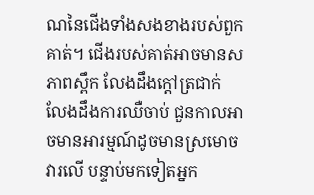ណនៃជើងទាំងសងខាងរបស់ពួកគាត់។ ជើងរបស់គាត់អាចមានសភាពស្ពឹក លែងដឹងក្តៅត្រជាក់ លែងដឹងការឈឺចាប់ ជួនកាលអាចមានអារម្មណ៍ដូចមានស្រមោចវារលើ បន្ទាប់មកទៀតអ្នក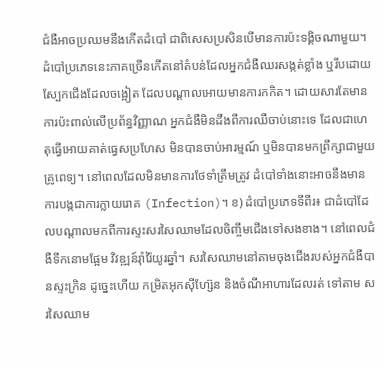ជំងឺអាចប្រឈមនឹងកើតដំបៅ ជាពិសេសប្រសិនបើមានការប៉ះទង្គិចណាមួយ។ ដំបៅប្រភេទនេះភាគច្រើនកើតនៅតំបន់ដែលអ្នកជំងឺឈរសង្កត់ខ្លាំង ឬរឹបដោយស្បែកជើងដែលចង្អៀត ដែលបណ្តាលអោយមានការកកិត។ ដោយសារតែមានការប៉ះពាល់លើប្រព័ន្ធវិញ្ញាណ អ្នកជំងឺមិនដឹងពីការឈឺចាប់នោះទេ ដែលជាហេតុធ្វើអោយគាត់ធ្វេសប្រហែស មិនបានចាប់អារម្មណ៍ ឬមិនបានមកព្រឹក្សាជាមួយគ្រូពេទ្យ។ នៅពេលដែលមិនមានការថែទាំត្រឹមត្រូវ ដំបៅទាំងនោះអាចនឹងមានការបង្កជាការក្លាយរោគ (Infection)។ ខ) ដំបៅប្រភេទទីពីរ៖ ជាដំបៅដែលបណ្តាលមកពីការស្ទះសរសៃឈាមដែលចិញ្ចឹមជើងទៅសងខាង។ នៅពេលជំងឺទឹកនោមផ្អែម វិវឌ្ឍន៍រ៉ាំរ៉ៃយូរឆ្នាំ។ សរសៃឈាមនៅតាមចុងជើងរបស់អ្នកជំងឺបានស្ទះក្រិន ដូច្នេះហើយ កម្រិតអុកស៊ីហ្ស៊ែន និងចំណីអាហារដែលរត់ ទៅតាម សរសៃឈាម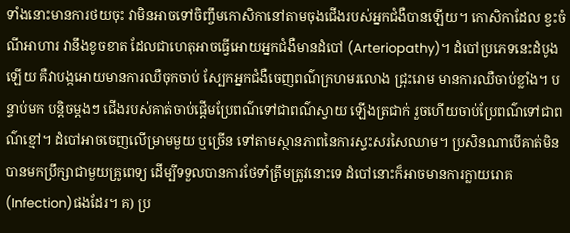ទាំងនោះមានការថយចុះ វាមិនអាចទៅចិញ្ចឹមកោសិកានៅតាមចុងជើងរបស់អ្នកជំងឺបានឡើយ។ កោសិកាដែល ខ្វះចំណីអាហារ វានឹងខូចខាត ដែលជាហេតុអាចធ្វើអោយអ្នកជំងឺមានដំបៅ (Arteriopathy)។ ដំបៅប្រភេទនេះដំបូងឡើយ គឺវាបង្កអោយមានការឈឺចុកចាប់ ស្បែកអ្នកជំងឺចេញពណ៌ក្រហមរលោង ជ្រុះរោម មានការឈឺចាប់ខ្លាំង។ បន្ទាប់មក បន្តិចម្តងៗ ជើងរបស់គាត់ចាប់ផ្តើមប្រែពណ៌ទៅជាពណ៌ស្វាយ ឡើងត្រជាក់ រួចហើយចាប់ប្រែពណ៌ទៅជាពណ៌ខ្មៅ។ ដំបៅអាចចេញលើម្រាមមួយ ឬច្រើន ទៅតាមស្ថានភាពនៃការស្ទះសរសៃឈាម។ ប្រសិនណាបើគាត់មិនបានមកប្រឹក្សាជាមួយគ្រូពេទ្យ ដើម្បីទទួលបានការថែទាំត្រឹមត្រូវនោះទេ ដំបៅនោះក៏អាចមានការក្លាយរោគ (Infection)ផងដែរ។ គ) ប្រ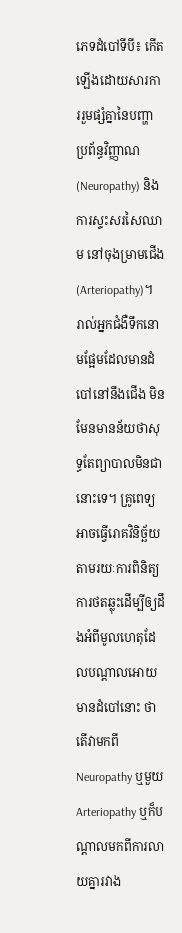ភេទដំបៅទីបី៖ កើតឡើងដោយសារការរួមផ្សំគ្នានៃបញ្ហាប្រព័ន្ធវិញ្ញាណ (Neuropathy) និងការស្ទះសរសៃឈាម នៅចុងម្រាមជើង (Arteriopathy)។  រាល់អ្នកជំងឺទឹកនោមផ្អែមដែលមានដំបៅនៅនឹងជើង មិនមែនមានន័យថាសុទ្ធតែព្យាបាលមិនជានោះទេ។ គ្រូពេទ្យអាចធ្វើរោគវិនិច្ឆ័យតាមរយៈការពិនិត្យ ការថតឆ្លុះដើម្បីឲ្យដឹងអំពីមូលហេតុដែលបណ្តាលអោយមានដំបៅនោះ ថាតើវាមកពី Neuropathy ឬមួយ Arteriopathy ឬក៏បណ្តាលមកពីការលាយគ្នារវាង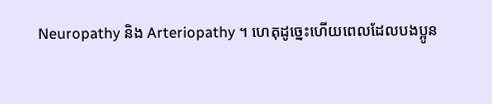Neuropathy និង Arteriopathy ។ ហេតុដូច្នេះហើយពេលដែលបងប្អូន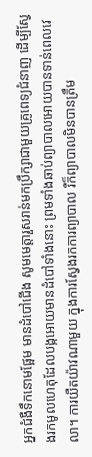អ្នកជំងឺទឹកនោមផ្អែម មានដំបៅជើង សូមមេត្តារួសរាន់មកប្រឹក្សាជាមួយគ្រូពេទ្យជំនាញ ដើម្បីស្វែងរកមូលហេតុដែលបង្កអោយមានដំបៅទាំងនោះ ព្រមទាំងឆាប់ព្យាបាលអោយបានទាន់ពេលវេលា។ ការយឺតយ៉ាវណាមួយ ក្នុងការស្វែងរកការព្យាបាល រឺក៏ព្យាបាលមិនបានត្រឹម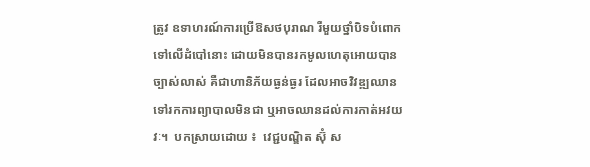ត្រូវ ឧទាហរណ៍ការប្រើឱសថបុរាណ រឺមួយថ្នាំបិទបំពោកទៅលើដំបៅនោះ ដោយមិនបានរកមូលហេតុអោយបានច្បាស់លាស់ គឺជាហានិភ័យធ្ងន់ធ្ងរ ដែលអាចវិវឌ្ឍឈានទៅរកការព្យាបាលមិនជា ឬអាចឈានដល់ការកាត់អវយវៈ។  បកស្រាយដោយ ៖  វេជ្ជបណ្ឌិត ស៊ុំ ស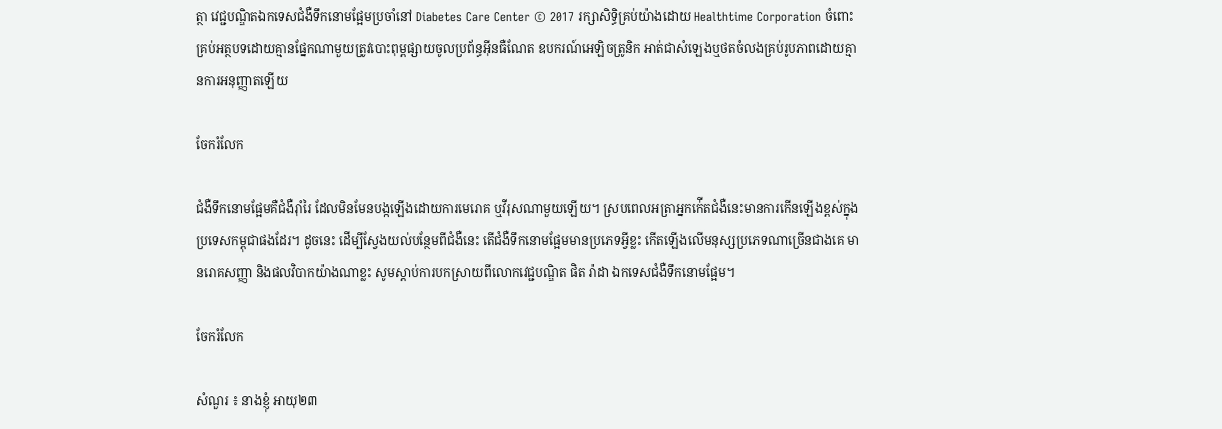ត្ថា វេជ្ជបណ្ឌិតឯកទេសជំងឺទឹកនោមផ្អែមប្រចាំនៅ Diabetes Care Center © 2017 រក្សាសិទ្ធិគ្រប់យ៉ាងដោយ Healthtime Corporation ចំពោះគ្រប់អត្ថបទដោយគ្មានផ្នែកណាមួយត្រូវបោះពុម្ពផ្សាយចូលប្រព័ន្ធអ៊ីនធឺណែត ឧបករណ៍អេឡិចត្រូនិក អាត់ជាសំឡេងឬថតចំលងគ្រប់រូបភាពដោយគ្មានការអនុញ្ញាតឡើយ

ចែករំលែក

ជំងឺទឹកនោមផ្អែមគឺជំងឺរ៉ាំរៃ ដែលមិនមែនបង្កឡើងដោយការមេរោគ ឬវីរុសណាមួយឡើយ។ ស្របពេលអត្រាអ្នកក់ើតជំងឺនេះមានការកើនឡើងខ្ពស់ក្នុងប្រទេសកម្ពុជាផងដែរ។ ដូចនេះ ដើម្បីស្វែងយល់បន្ថែមពីជំងឺនេះ តើជំងឺទឹកនោមផ្អែមមានប្រភេទអ្វីខ្លះ កើតឡើងលើមនុស្សប្រភេទណាច្រើនជាងគេ មានរោគសញ្ញា និងផលវិបាកយ៉ាងណាខ្លះ សូមស្តាប់ការបកស្រាយពីលោកវេជ្ជបណ្ឌិត ផិត រ៉ាដា ឯកទេសជំងឺទឹកនោមផ្អែម។

ចែករំលែក

សំណួរ ៖ នាងខ្ញុំ អាយុ២៣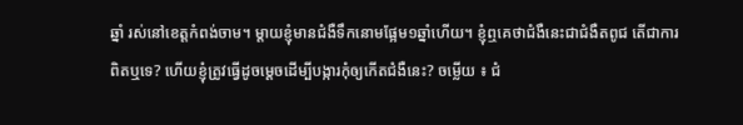ឆ្នាំ រស់នៅខេត្តកំពង់ចាម។ ម្តាយខ្ញុំមានជំងឺទឹកនោមផ្អែម១ឆ្នាំហើយ។ ខ្ញុំឮគេថាជំងឺនេះជាជំងឺតពូជ តើជាការពិតឬទេ? ហើយខ្ញុំត្រូវធ្វើដូចម្តេចដើម្បីបង្ការកុំឲ្យកើតជំងឺនេះ? ចម្លើយ ៖ ជំ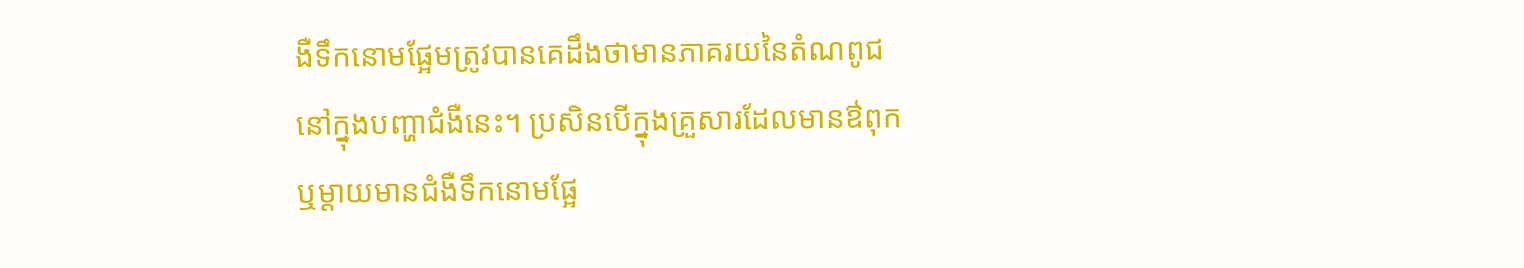ងឺទឹកនោមផ្អែមត្រូវបានគេដឹងថាមានភាគរយនៃតំណពូជនៅក្នុងបញ្ហាជំងឺនេះ។ ប្រសិនបើក្នុងគ្រួសារដែលមានឳពុក ឬម្តាយមានជំងឺទឹកនោមផ្អែ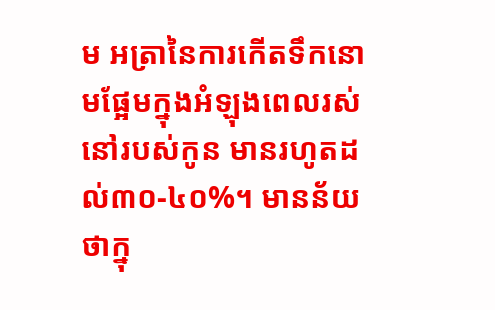ម អត្រានៃការកើតទឹកនោមផ្អែមក្នុងអំឡុងពេលរស់នៅរបស់កូន មានរហូតដល់៣០-៤០%។ មានន័យថាក្នុ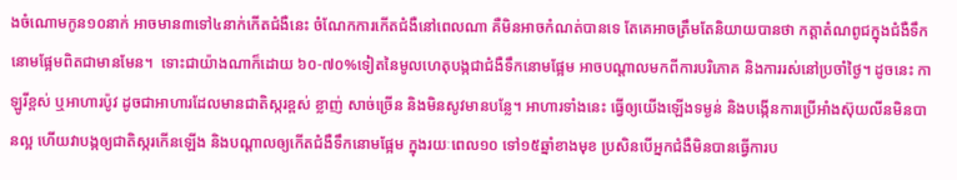ងចំណោមកូន១០នាក់ អាចមាន៣ទៅ៤នាក់កើតជំងឺនេះ ចំណែកការកើតជំងឺនៅពេលណា គឺមិនអាចកំណត់បានទេ តែគេអាចត្រឹមតែនិយាយបានថា កត្តាតំណពូជក្នុងជំងឺទឹកនោមផ្អែមពិតជាមានមែន។  ទោះជាយ៉ាងណាក៏ដោយ ៦០-៧០%ទៀតនៃមូលហេតុបង្កជាជំងឺទឹកនោមផ្អែម អាចបណ្តាលមកពីការបរិភោគ និងការរស់នៅប្រចាំថ្ងៃ។ ដូចនេះ កាឡូរីខ្ពស់ ឬអាហារប៉ូវ ដូចជាអាហារដែលមានជាតិស្ករខ្ពស់ ខ្លាញ់ សាច់ច្រើន និងមិនសូវមានបន្លែ។ អាហារទាំងនេះ ធ្វើឲ្យយើងឡើងទម្ងន់ និងបង្កើនការប្រើអាំងស៊ុយលីនមិនបានល្អ ហើយវាបង្កឲ្យជាតិស្ករកើនឡើង និងបណ្តាលឲ្យកើតជំងឺទឹកនោមផ្អែម ក្នុងរយៈពេល១០ ទៅ១៥ឆ្នាំខាងមុខ ប្រសិនបើអ្នកជំងឺមិនបានធ្វើការប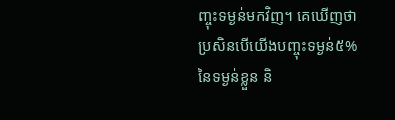ញ្ចុះទម្ងន់មកវិញ។ គេឃើញថាប្រសិនបើយើងបញ្ចុះទម្ងន់៥%នៃទម្ងន់ខ្លួន និ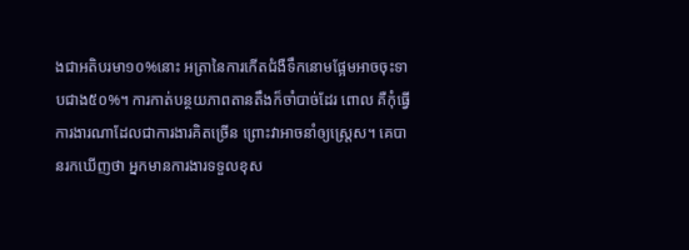ងជាអតិបរមា១០%នោះ អត្រានៃការកើតជំងឺទឹកនោមផ្អែមអាចចុះទាបជាង៥០%។ ការកាត់បន្ថយភាពតានតឹងក៏ចាំបាច់ដែរ ពោល គឺកុំធ្វើការងារណាដែលជាការងារគិតច្រើន ព្រោះវាអាចនាំឲ្យស្ត្រេស។ គេបានរកឃើញថា អ្នកមានការងារទទួលខុស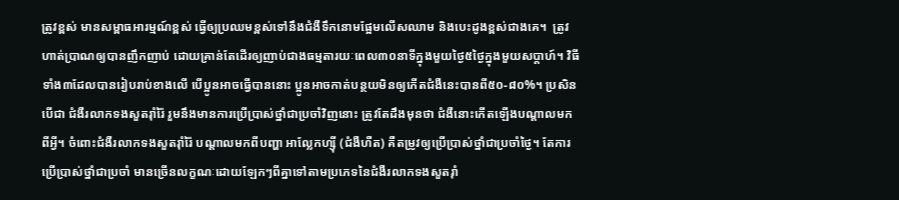ត្រូវខ្ពស់ មានសម្ពាធអារម្មណ៍ខ្ពស់ ធ្វើឲ្យប្រឈមខ្ពស់ទៅនឹងជំងឺទឹកនោមផ្អែមលើសឈាម និងបេះដូងខ្ពស់ជាងគេ។  ត្រូវហាត់ប្រាណឲ្យបានញឹកញាប់ ដោយគ្រាន់តែដើរឲ្យញាប់ជាងធម្មតារយៈពេល៣០នាទីក្នុងមួយថ្ងៃ៥ថ្ងៃក្នុងមួយសប្តាហ៍។ វិធីទាំង៣ដែលបានរៀបរាប់ខាងលើ បើប្អូនអាចធ្វើបាននោះ ប្អូនអាចកាត់បន្ថយមិនឲ្យកើតជំងឺនេះបានពី៥០-៨០%។ ប្រសិនបើជា ជំងឺរលាកទងសួតរ៉ាំរ៉ៃ រួមនឹងមានការប្រើប្រាស់ថ្នាំជាប្រចាំវិញនោះ ត្រូវតែដឹងមុនថា ជំងឺនោះកើតឡើងបណ្ដាលមកពីអ្វី។ ចំពោះជំងឺរលាកទងសួតរ៉ាំរ៉ៃ បណ្ដាលមកពីបញ្ហា អាលែ្លកហ្ស៊ី (ជំងឺហឺត) គឺតម្រូវឲ្យប្រើប្រាស់ថ្នាំជាប្រចាំថ្ងៃ។ តែការប្រើប្រាស់ថ្នាំជាប្រចាំ មានច្រើនលក្ខណៈដោយឡែកៗពីគ្នាទៅតាមប្រភេទនៃជំងឺរលាកទងសួតរ៉ាំ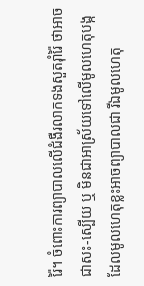រ៉ៃ។ ចំពោះការព្យាបាលលើជំងឺរលាកទងសួតរ៉ាំរ៉ៃ ថាអាចជាសះ-ស្បើយ ឬ មិនជាអាស្រ័យទៅលើមូលហេតុបង្ក ដែលមូលហេតុខ្លះអាចព្យាបាលជា រីឯមូលហេតុ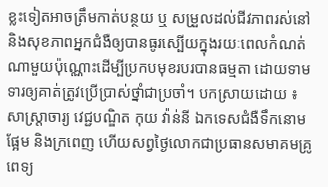ខ្លះទៀតអាចត្រឹមកាត់បន្ថយ ឬ សម្រួលដល់ជីវភាពរស់នៅ និងសុខភាពអ្នកជំងឺឲ្យបានធូរស្បើយក្នុងរយៈពេលកំណត់ណាមួយប៉ុណ្ណោះដើម្បីប្រកបមុខរបរបានធម្មតា ដោយទាមទារឲ្យគាត់ត្រូវប្រើប្រាស់ថ្នាំជាប្រចាំ។ បកស្រាយដោយ ៖ សាស្រ្តាចារ្យ វេជ្ជបណ្ឌិត កុយ វ៉ាន់នី ឯកទេសជំងឺទឹកនោមផ្អែម និងក្រពេញ ហើយសព្វថ្ងៃលោកជាប្រធានសមាគមគ្រូពេទ្យ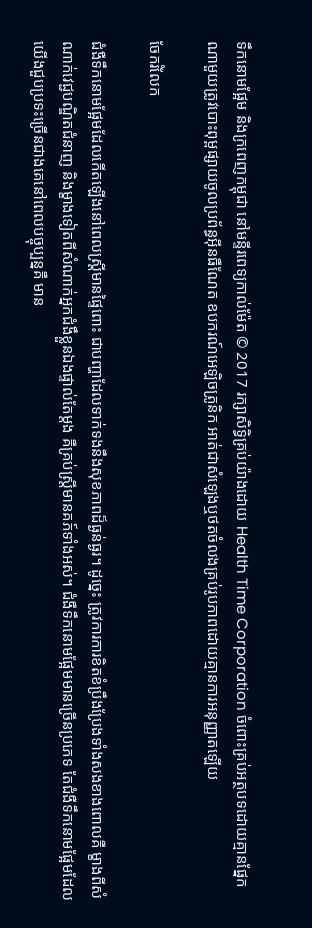ទឹកនោមផ្អែម និងក្រពេញកម្ពុជា នៅមន្ទីរពេទ្យកាល់ម៉ែត © 2017 រក្សាសិទ្ធិគ្រប់យ៉ាងដោយ Health Time Corporation ចំពោះគ្រប់អត្ថបទដោយគ្មានផ្នែកណាមួយត្រូវបោះពុម្ពផ្សាយចូលប្រព័ន្ធអ៊ីនធឺណែត ឧបករណ៍អេឡិចត្រូនិក អាត់ជាសំឡេងឬថតចំលងគ្រប់រូបភាពដោយគ្មានការអនុញ្ញាតឡើយ

ចែករំលែក

ជំងឺទឹកនោមផ្អែមដែលកើតឡើងនៅពេលស្ត្រីមានផ្ទៃពោះ ជាបញ្ហាដែលទាក់ទងនឹងសុខភាពដ៏ធ្ងន់ធ្ងរ។ ដូច្នេះ ត្រូវការការខិតខំប្រឹងប្រែងទាំងសងខាងពោលគឺ ម្ខាងពីសំណាក់វេជ្ជបណ្ឌិតជំនាញ និងម្ខាងទៀតពីសំណាក់អ្នកជំងឹខ្លួនឯងផ្ទាល់តែម្តង គឺគ្រប់ស្រ្តីមានគភ៍ទាំងអស់។ ជំងឺទឹកនោមផ្អែមមានច្រើនប្រភេទ តែជំងឺទឹកនោមផ្អែមដែលយើងជួបប្រទះច្រើនជាងគេនៅពេលបច្ចុប្បន្នគឺ មាន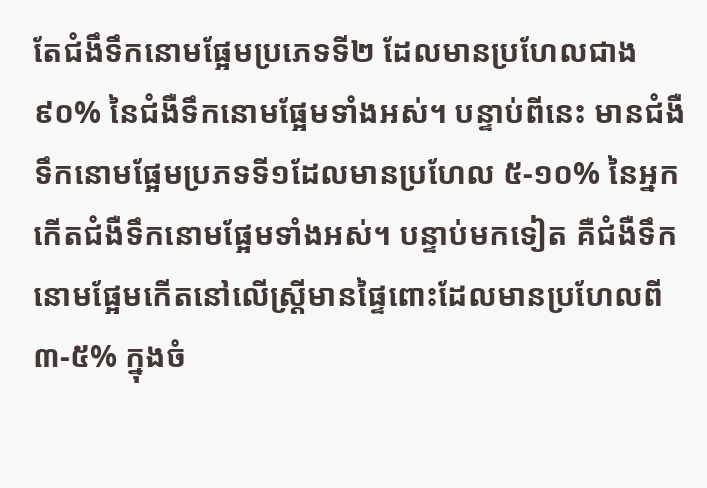តែជំងឹទឹកនោមផ្អែមប្រភេទទី២ ដែលមានប្រហែលជាង ៩០% នៃជំងឺទឹកនោមផ្អែមទាំងអស់។ បន្ទាប់ពីនេះ មានជំងឺទឹកនោមផ្អែមប្រភទទី១ដែលមានប្រហែល ៥-១០% នៃអ្នកកើតជំងឺទឹកនោមផ្អែមទាំងអស់។ បន្ទាប់មកទៀត គឺជំងឺទឹកនោមផ្អែមកើតនៅលើស្ត្រីមានផ្ទៃពោះដែលមានប្រហែលពី ៣-៥% ក្នុងចំ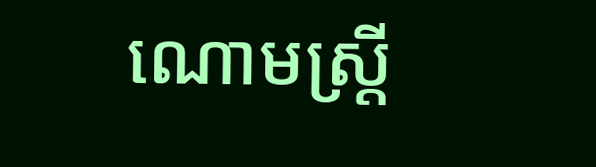ណោមស្ត្រី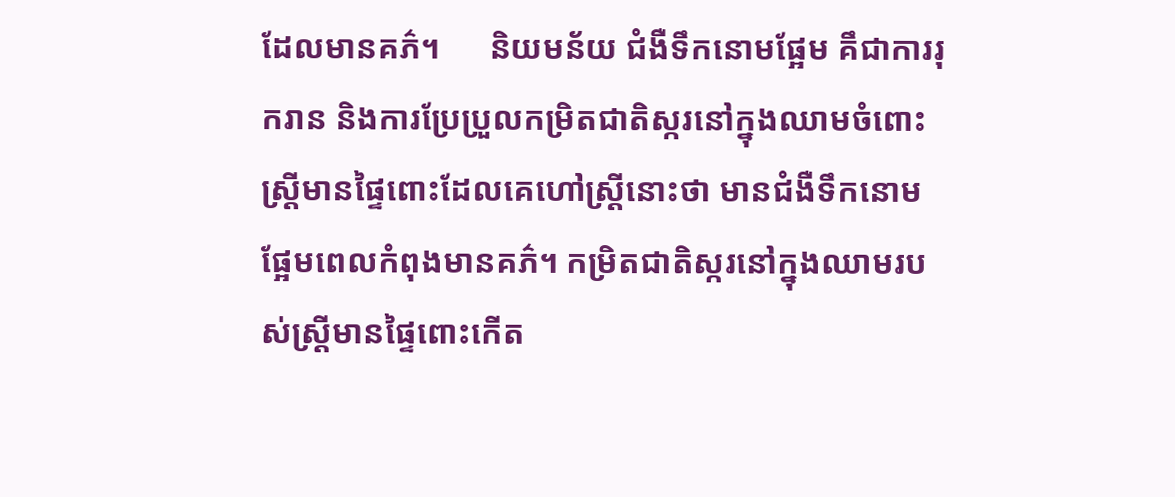ដែលមានគភ៌។      និយមន័យ ជំងឺទឹកនោមផ្អែម គឹជាការរុករាន និងការប្រែប្រួលកម្រិតជាតិស្ករនៅក្នុងឈាមចំពោះស្ត្រីមានផ្ទៃពោះដែលគេហៅស្ត្រីនោះថា មានជំងឺទឹកនោមផ្អែមពេលកំពុងមានគភ៌។ កម្រិតជាតិស្ករនៅក្នុងឈាមរបស់ស្ត្រីមានផ្ទៃពោះកើត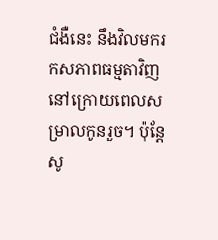ជំងឺនេះ នឹងវិលមករកសភាពធម្មតាវិញនៅក្រោយពេលសម្រាលកូនរួច។ ប៉ុន្តែ សូ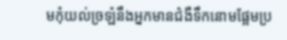មកុំយល់ច្រឡំនឹងអ្នកមានជំងឺទឹកនោមផ្អែមប្រ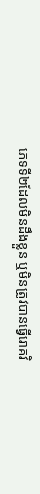ភេទទី២ដែលមិនដឹងខ្លួន ឬមិនត្រូវបានធ្វើរោគវិ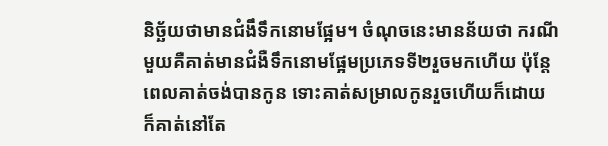និច្ឆ័យថាមានជំងឹទឹកនោមផ្អែម។ ចំណុចនេះមានន័យថា ករណីមួយគឺគាត់មានជំងឺទឹកនោមផ្អែមប្រភេទទី២រួចមកហើយ ប៉ុន្តែពេលគាត់ចង់បានកូន ទោះគាត់សម្រាលកូនរួចហើយក៏ដោយ ក៏គាត់នៅតែ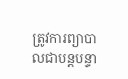ត្រូវការព្យាបាលជាបន្តបន្ទា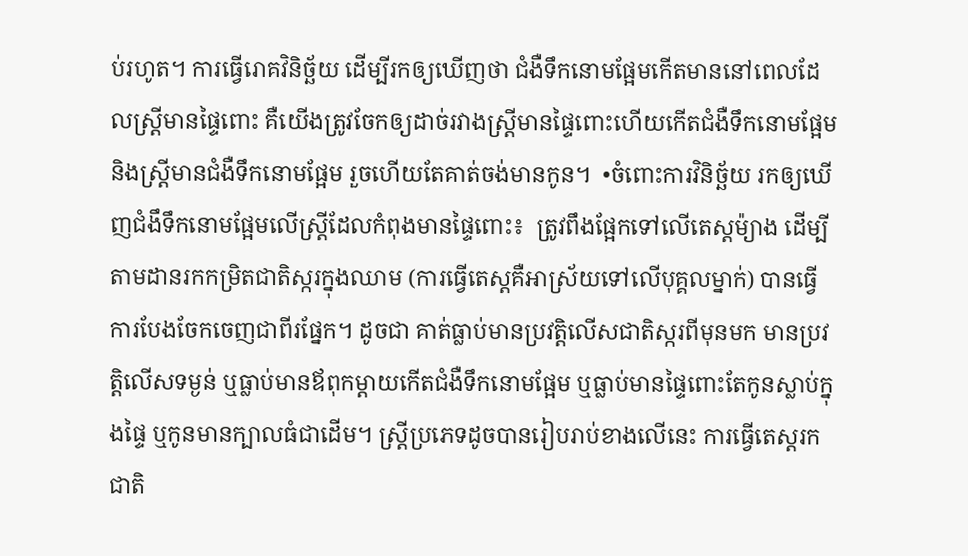ប់រហូត។ ការធ្វើរោគវិនិច្ឆ័យ ដើម្បីរកឲ្យឃើញថា ជំងឺទឹកនោមផ្អែមកើតមាននៅពេលដែលស្ត្រីមានផ្ទៃពោះ គឺយើងត្រូវចែកឲ្យដាច់រវាងស្រ្តីមានផ្ទៃពោះហើយកើតជំងឺទឹកនោមផ្អែម និងស្រ្តីមានជំងឺទឹកនោមផ្អែម រួចហើយតែគាត់ចង់មានកូន។  •ចំពោះការវិនិច្ឆ័យ រកឲ្យឃើញជំងឹទឹកនោមផ្អែមលើស្រ្តីដែលកំពុងមានផ្ទៃពោះ៖  ត្រូវពឹងផ្អែកទៅលើតេស្តម៉្យាង ដើម្បីតាមដានរកកម្រិតជាតិស្ករក្នុងឈាម (ការធ្វើតេស្តគឺអាស្រ័យទៅលើបុគ្គលម្នាក់) បានធ្វើការបែងចែកចេញជាពីរផ្នែក។ ដូចជា គាត់ធ្លាប់មានប្រវត្តិលើសជាតិស្ករពីមុនមក មានប្រវត្តិលើសទម្ងន់ ឬធ្លាប់មានឪពុកម្តាយកើតជំងឺទឹកនោមផ្អែម ឬធ្លាប់មានផ្ទៃពោះតែកូនស្លាប់ក្នុងផ្ទៃ ឬកូនមានក្បាលធំជាដើម។ ស្រ្តីប្រភេទដូចបានរៀបរាប់ខាងលើនេះ ការធ្វើតេស្តរកជាតិ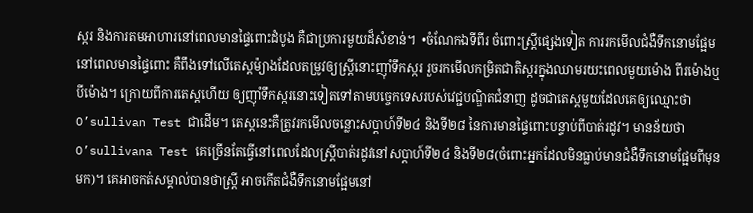ស្ករ និងការតមអាហារនៅពេលមានផ្ទៃពោះដំបូង គឺជាប្រការមួយដ៏សំខាន់។  •ចំណែកឯទីពីរ ចំពោះស្រ្តីផ្សេងទៀត ការរកមើលជំងឺទឹកនោមផ្អែមនៅពេលមានផ្ទៃពោះ គឺពឹងទៅលើតេស្តម៉្យាងដែលតម្រូវឲ្យស្រ្តីនោះញ៉ាំទឹកស្ករ រួចរកមើលកម្រិតជាតិស្ករក្នុងឈាមរយះពេលមួយម៉ោង ពីរម៉ោងឬបីម៉ោង។ ក្រោយពីការតេស្តហើយ ឲ្យញ៉ាំទឹកស្ករនោះទៀតទៅតាមបច្ចេកទេសរបស់វេជ្ជបណ្ឌិតជំនាញ ដូចជាតេស្តមួយដែលគេឲ្យឈ្មោះថា O’sullivan Test ជាដើម។ តេស្តនេះគឺត្រូវរកមើលចន្លោះសប្តាហ៍ទី២៤ និងទី២៨ នៃការមានផ្ទៃពោះបន្ទាប់ពីបាត់រដូវ។ មានន័យថា O’sullivana Test គេច្រើនតែធ្វើនៅពេលដែលស្ត្រីបាត់រដូវនៅសប្តាហ៍ទី២៤ និងទី២៨(ចំពោះអ្នកដែលមិនធ្លាប់មានជំងឺទឹកនោមផ្អែមពីមុនមក)។ គេអាចកត់សម្គាល់បានថាស្ត្រី អាចកើតជំងឺទឹកនោមផ្អែមនៅ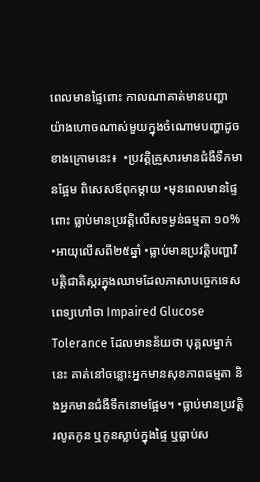ពេលមានផ្ទៃពោះ កាលណាគាត់មានបញ្ហា យ៉ាងហោចណាស់មួយក្នុងចំណោមបញ្ហាដូចខាងក្រោមនេះ៖  •ប្រវត្តិគ្រួសារមានជំងឺទឺកមានផ្អែម ពិសេសឪពុកម្តាយ •មុនពេលមានផ្ទៃពោះ ធ្លាប់មានប្រវត្តិលើសទម្ងន់ធម្មតា ១០% •អាយុលើសពី២៥ឆ្នាំ •ធ្លាប់មានប្រវត្តិបញ្ហាវិបត្តិជាតិស្ករក្នុងឈាមដែលភាសាបច្ចេកទេសពេទ្យហៅថា Impaired Glucose Tolerance ដែលមានន័យថា បុគ្គលម្នាក់នេះ គាត់នៅចន្លោះអ្នកមានសុខភាពធម្មតា និងអ្នកមានជំងឺទឹកនោមផ្អែម។ •ធ្លាប់មានប្រវត្តិរលូតកូន ឬកូនស្លាប់ក្នុងផ្ទៃ ឬធ្លាប់ស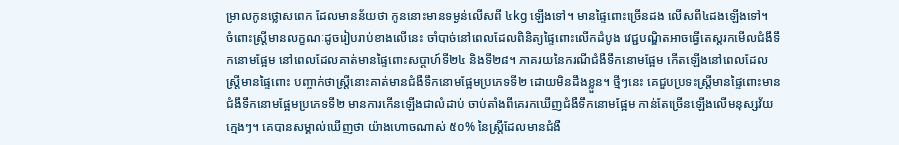ម្រាលកូនថ្លោសពេក ដែលមានន័យថា កូននោះមានទម្ងន់លើសពី ៤kg ឡើងទៅ។ មានផ្ទៃពោះច្រើនដង លើសពី៤ដងឡើងទៅ។      ចំពោះស្ត្រីមានលក្ខណៈដូចរៀបរាប់ខាងលើនេះ ចាំបាច់នៅពេលដែលពិនិត្យផ្ទៃពោះលើកដំបូង វេជ្ជបណ្ឌិតអាចធ្វើតេស្តរកមើលជំងឹទឹកនោមផ្អែម នៅពេលដែលគាត់មានផ្ទៃពោះសប្តាហ៍ទី២៤ និងទី២៨។ ភាគរយនៃករណីជំងឺទឹកនោមផ្អែម កើតឡើងនៅពេលដែលស្រ្តីមានផ្ទៃពោះ បញ្ចាក់ថាស្រ្តីនោះគាត់មានជំងឺទឹកនោមផ្អែមប្រភេទទី២ ដោយមិនដឹងខ្លួន។ ថ្មីៗនេះ គេជួបប្រទះស្ត្រីមានផ្ទៃពោះមានជំងឹទឹកនោមផ្អែមប្រភេទទី២ មានការកើនឡើងជាលំដាប់ ចាប់តាំងពីគេរកឃើញជំងឺទឹកនោមផ្អែម កាន់តែច្រើនឡើងលើមនុស្សវ័យក្មេងៗ។ គេបានសម្គាល់ឃើញថា យ៉ាងហោចណាស់ ៥០% នៃស្ត្រីដែលមានជំងឺ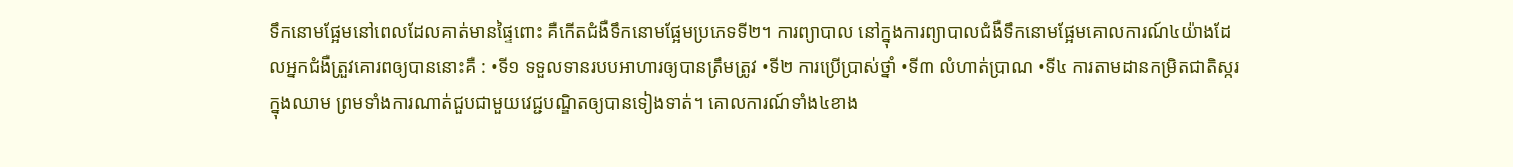ទឹកនោមផ្អែមនៅពេលដែលគាត់មានផ្ទៃពោះ គឺកើតជំងឺទឹកនោមផ្អែមប្រភេទទី២។ ការព្យាបាល នៅក្នុងការព្យាបាលជំងឺទឹកនោមផ្អែមគោលការណ៍៤យ៉ាងដែលអ្នកជំងឺត្រួវគោរពឲ្យបាននោះគឺ : •ទី១ ទទួលទានរបបអាហារឲ្យបានត្រឹមត្រូវ •ទី២ ការប្រើប្រាស់ថ្នាំ •ទី៣ លំហាត់ប្រាណ •ទី៤ ការតាមដានកម្រិតជាតិស្ករក្នុងឈាម ព្រមទាំងការណាត់ជួបជាមួយវេជ្ជបណ្ឌិតឲ្យបានទៀងទាត់។ គោលការណ៍ទាំង៤ខាង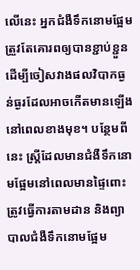លើនេះ អ្នកជំងឺទឹកនោមផ្អែមត្រួវតែគោរពឲ្យបានខ្ជាប់ខ្ជួន ដើម្បីចៀសវាងផលវិបាកធ្ងន់ធ្ងរដែលអាចកើតមានឡើងនៅពេលខាងមុខ។ បន្ថែមពីនេះ ស្ត្រីដែលមានជំងឺទឹកនោមផ្អែមនៅពេលមានផ្ទៃពោះ ត្រូវធ្វើការតាមដាន និងព្យាបាលជំងឺទឹកនោមផ្អែម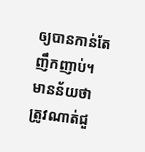ឲ្យបានកាន់តែញឹកញាប់។ មានន័យថា ត្រូវណាត់ជួ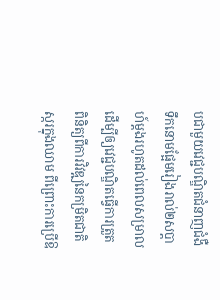បជាមួយវេជ្ជបណ្ឌិតជំនាញជំងឺទឹកនោមផ្អែមរៀងរាល់២សប្តាហ៍ម្តងរហូតដល់ពេលសម្រាល ដើម្បីឲ្យវេជ្ជបណ្ឌិតធ្វើការត្រួតពិនិត្យពីការវិវឌ្ឍនៃកម្រិតជាតិស្ករក្នុងឈាម ពីព្រោះការប្រើឱ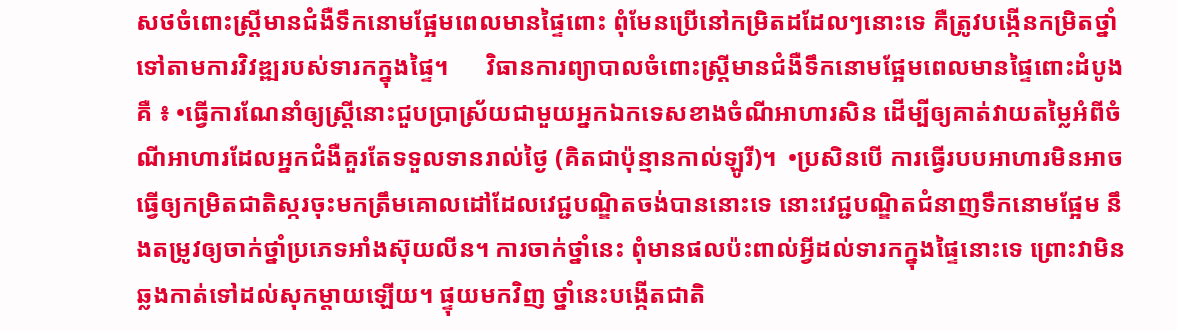សថចំពោះស្ត្រីមានជំងឺទឹកនោមផ្អែមពេលមានផ្ទៃពោះ ពុំមែនប្រើនៅកម្រិតដដែលៗនោះទេ គឺត្រូវបង្កើនកម្រិតថ្នាំទៅតាមការវិវឌ្ឍរបស់ទារកក្នុងផ្ទៃ។      វិធានការព្យាបាលចំពោះស្រ្តីមានជំងឺទឹកនោមផ្អែមពេលមានផ្ទៃពោះដំបូង គឺ ៖ •ធ្វើការណែនាំឲ្យស្រ្តីនោះជួបប្រាស្រ័យជាមួយអ្នកឯកទេសខាងចំណីអាហារសិន ដើម្បីឲ្យគាត់វាយតម្លៃអំពីចំណីអាហារដែលអ្នកជំងឺគួរតែទទួលទានរាល់ថ្ងៃ (គិតជាប៉ុន្មានកាល់ឡូរី)។  •ប្រសិនបើ ការធ្វើរបបអាហារមិនអាចធ្វើឲ្យកម្រិតជាតិស្ករចុះមកត្រឹមគោលដៅដែលវេជ្ជបណ្ឌិតចង់បាននោះទេ នោះវេជ្ជបណ្ឌិតជំនាញទឹកនោមផ្អែម នឹងតម្រូវឲ្យចាក់ថ្នាំប្រភេទអាំងស៊ុយលីន។ ការចាក់ថ្នាំនេះ ពុំមានផលប៉ះពាល់អ្វីដល់ទារកក្នុងផ្ទៃនោះទេ ព្រោះវាមិនឆ្លងកាត់ទៅដល់សុកម្តាយឡើយ។ ផ្ទុយមកវិញ ថ្នាំនេះបង្កើតជាតិ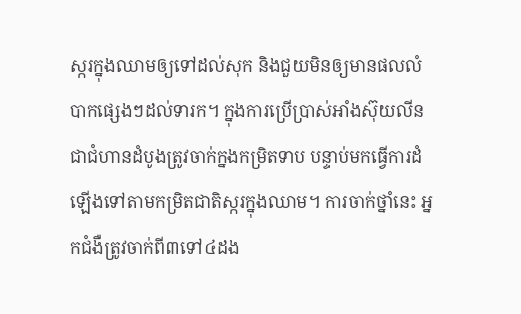ស្ករក្នុងឈាមឲ្យទៅដល់សុក និងជួយមិនឲ្យមានផលលំបាកផ្សេងៗដល់ទារក។ ក្នុងការប្រើប្រាស់អាំងស៊ុយលីន ជាជំហានដំបូងត្រូវចាក់ក្នងកម្រិតទាប បន្ទាប់មកធ្វើការដំឡើងទៅតាមកម្រិតជាតិស្ករក្នុងឈាម។ ការចាក់ថ្នាំនេះ អ្នកជំងឺត្រូវចាក់ពី៣ទៅ៤ដង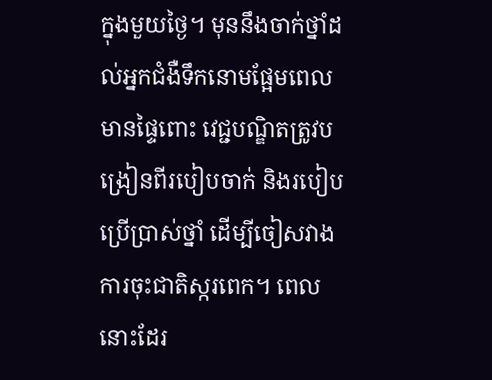ក្នុងមួយថ្ងៃ។ មុននឹងចាក់ថ្នាំដល់អ្នកជំងឺទឹកនោមផ្អែមពេលមានផ្ទៃពោះ វេជ្ជបណ្ឌិតត្រូវបង្រៀនពីរបៀបចាក់ និងរបៀបប្រើប្រាស់ថ្នាំ ដើម្បីចៀសវាងការចុះជាតិស្ករពេក។ ពេលនោះដែរ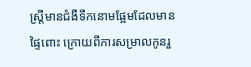ស្ត្រីមានជំងឺទឹកនោមផ្អែមដែលមានផ្ទៃពោះ ក្រោយពីការសម្រាលកូនរួ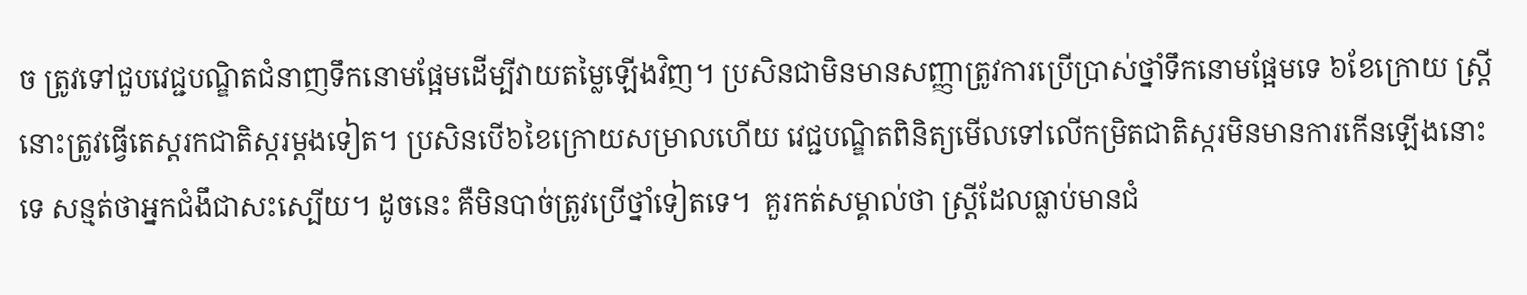ច ត្រូវទៅជួបវេជ្ជបណ្ឌិតជំនាញទឹកនោមផ្អែមដើម្បីវាយតម្លៃឡើងវិញ។ ប្រសិនជាមិនមានសញ្ញាត្រូវការប្រើប្រាស់ថ្នាំទឹកនោមផ្អែមទេ ៦ខែក្រោយ ស្ត្រីនោះត្រូវធ្វើតេស្តរកជាតិស្ករម្តងទៀត។ ប្រសិនបើ៦ខៃក្រោយសម្រាលហើយ វេជ្ជបណ្ឌិតពិនិត្យមើលទៅលើកម្រិតជាតិស្ករមិនមានការកើនឡើងនោះទេ សន្មត់ថាអ្នកជំងឹជាសះស្បើយ។ ដូចនេះ គឺមិនបាច់ត្រូវប្រើថ្នាំទៀតទេ។  គួរកត់សម្គាល់ថា ស្ត្រីដែលធ្លាប់មានជំ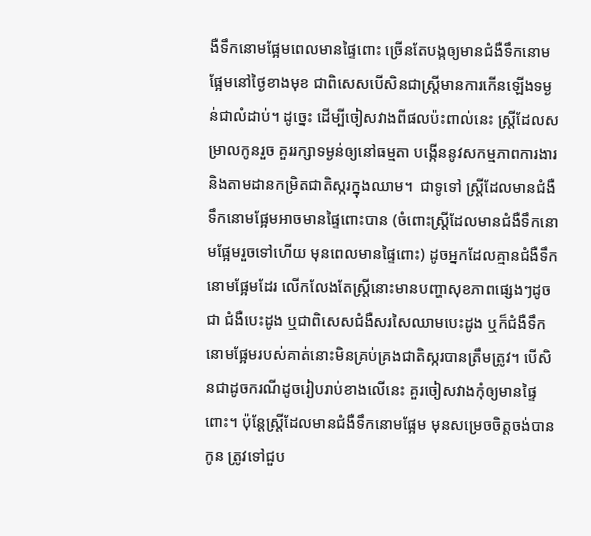ងឺទឹកនោមផ្អែមពេលមានផ្ទៃពោះ ច្រើនតែបង្កឲ្យមានជំងឺទឹកនោមផ្អែមនៅថ្ងៃខាងមុខ ជាពិសេសបើសិនជាស្ត្រីមានការកើនឡើងទម្ងន់ជាលំដាប់។ ដូច្នេះ ដើម្បីចៀសវាងពីផលប៉ះពាល់នេះ ស្ត្រីដែលសម្រាលកូនរួច គួររក្សាទម្ងន់ឲ្យនៅធម្មតា បង្កើននូវសកម្មភាពការងារ និងតាមដានកម្រិតជាតិស្ករក្នុងឈាម។  ជាទូទៅ ស្ត្រីដែលមានជំងឺទឹកនោមផ្អែមអាចមានផ្ទៃពោះបាន (ចំពោះស្ត្រីដែលមានជំងឺទឹកនោមផ្អែមរួចទៅហើយ មុនពេលមានផ្ទៃពោះ) ដូចអ្នកដែលគ្មានជំងឺទឹកនោមផ្អែមដែរ លើកលែងតែស្ត្រីនោះមានបញ្ហាសុខភាពផ្សេងៗដូចជា ជំងឺបេះដូង ឬជាពិសេសជំងឺសរសៃឈាមបេះដូង ឬក៏ជំងឺទឹកនោមផ្អែមរបស់គាត់នោះមិនគ្រប់គ្រងជាតិស្ករបានត្រឹមត្រូវ។ បើសិនជាដូចករណីដូចរៀបរាប់ខាងលើនេះ គួរចៀសវាងកុំឲ្យមានផ្ទៃពោះ។ ប៉ុន្តែស្ត្រីដែលមានជំងឺទឹកនោមផ្អែម មុនសម្រេចចិត្តចង់បានកូន ត្រូវទៅជួប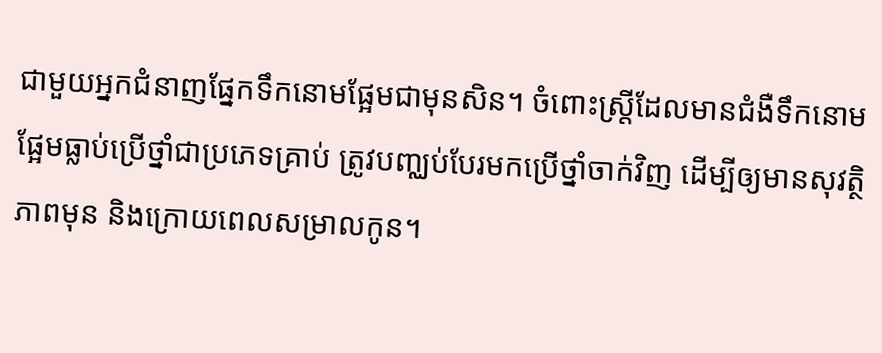ជាមួយអ្នកជំនាញផ្នែកទឹកនោមផ្អែមជាមុនសិន។ ចំពោះស្ត្រីដែលមានជំងឺទឹកនោមផ្អែមធ្លាប់ប្រើថ្នាំជាប្រភេទគ្រាប់ ត្រូវបញ្ឈប់បែរមកប្រើថ្នាំចាក់វិញ ដើម្បីឲ្យមានសុវត្ថិភាពមុន និងក្រោយពេលសម្រាលកូន។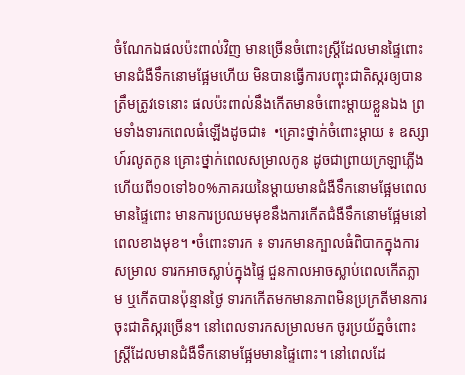ចំណែកឯផលប៉ះពាល់វិញ មានច្រើនចំពោះស្ត្រីដែលមានផ្ទៃពោះមានជំងឺទឹកនោមផ្អែមហើយ មិនបានធ្វើការបញ្ចុះជាតិស្ករឲ្យបានត្រឹមត្រូវទេនោះ ផលប៉ះពាល់នឹងកើតមានចំពោះម្តាយខ្លួនឯង ព្រមទាំងទារកពេលធំឡើងដូចជា៖  •គ្រោះថ្នាក់ចំពោះម្តាយ ៖ ឧស្សាហ៍រលូតកូន គ្រោះថ្នាក់ពេលសម្រាលកូន ដូចជាព្រាយក្រឡាភ្លើងហើយពី១០ទៅ៦០%ភាគរយនៃម្តាយមានជំងឺទឹកនោមផ្អែមពេលមានផ្ទៃពោះ មានការប្រឈមមុខនឹងការកើតជំងឺទឹកនោមផ្អែមនៅពេលខាងមុខ។ •ចំពោះទារក ៖ ទារកមានក្បាលធំពិបាកក្នុងការសម្រាល ទារកអាចស្លាប់ក្នុងផ្ទៃ ជួនកាលអាចស្លាប់ពេលកើតភ្លាម ឬកើតបានប៉ុន្មានថ្ងៃ ទារកកើតមកមានភាពមិនប្រក្រតីមានការចុះជាតិស្ករច្រើន។ នៅពេលទារកសម្រាលមក ចូរប្រយ័ត្នចំពោះស្ត្រីដែលមានជំងឺទឹកនោមផ្អែមមានផ្ទៃពោះ។ នៅពេលដែ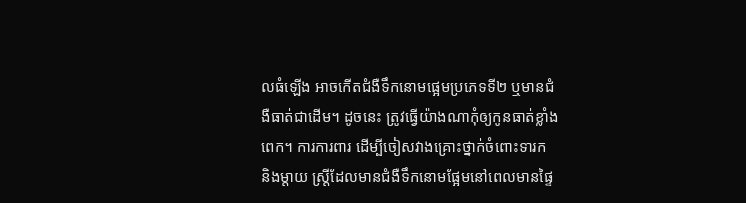លធំឡើង អាចកើតជំងឺទឹកនោមផ្អេមប្រភេទទី២ ឬមានជំងឺធាត់ជាដើម។ ដូចនេះ ត្រូវធ្វើយ៉ាងណាកុំឲ្យកូនធាត់ខ្លាំងពេក។ ការការពារ ដើម្បីចៀសវាងគ្រោះថ្នាក់ចំពោះទារក និងម្តាយ ស្ត្រីដែលមានជំងឺទឹកនោមផ្អែមនៅពេលមានផ្ទៃ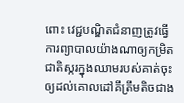ពោះ វេជ្ជបណ្ឌិតជំនាញត្រូវធ្វើការព្យាបាលយ៉ាងណាឲ្យកម្រិតជាតិស្ករក្នុងឈាមរបស់គាត់ចុះឲ្យដល់គោលដៅគឹត្រឹមតិចជាង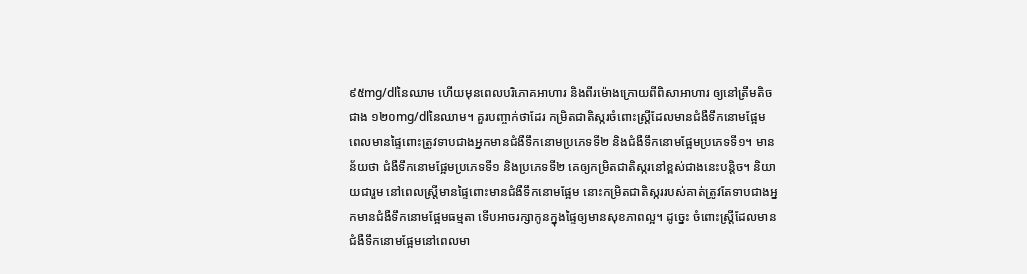៩៥mg/dlនៃឈាម ហើយមុនពេលបរិភោគអាហារ និងពីរម៉ោងក្រោយពីពិសាអាហារ ឲ្យនៅត្រឹមតិចជាង ១២០mg/dlនៃឈាម។ គួរបញ្ចាក់ថាដែរ កម្រិតជាតិស្ករចំពោះស្រ្តីដែលមានជំងឺទឹកនោមផ្អែម ពេលមានផ្ទៃពោះត្រូវទាបជាងអ្នកមានជំងឺទឹកនោមប្រភេទទី២ និងជំងឺទឹកនោមផ្អែមប្រភេទទី១។ មានន័យថា ជំងឺទឹកនោមផ្អែមប្រភេទទី១ និងប្រភេទទី២ គេឲ្យកម្រិតជាតិស្ករនៅខ្ពស់ជាងនេះបន្តិច។ និយាយជារួម នៅពេលស្រ្តីមានផ្ទៃពោះមានជំងឺទឹកនោមផ្អែម នោះកម្រិតជាតិស្កររបស់គាត់ត្រូវតែទាបជាងអ្នកមានជំងឺទឹកនោមផ្អែមធម្មតា ទើបអាចរក្សាកូនក្នុងផ្ទៃឲ្យមានសុខភាពល្អ។ ដូច្នេះ ចំពោះស្រ្តីដែលមានជំងឺទឹកនោមផ្អែមនៅពេលមា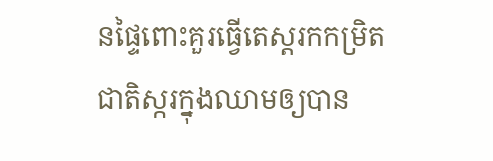នផ្ទៃពោះគួរធ្វើតេស្តរកកម្រិតជាតិស្ករក្នុងឈាមឲ្យបាន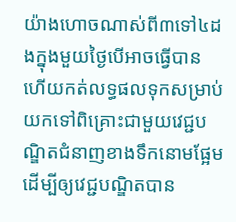យ៉ាងហោចណាស់ពី៣ទៅ៤ដងក្នុងមួយថ្ងៃបើអាចធ្វើបាន ហើយកត់លទ្ធផលទុកសម្រាប់យកទៅពិគ្រោះជាមួយវេជ្ជបណ្ឌិតជំនាញខាងទឹកនោមផ្អែម ដើម្បីឲ្យវេជ្ជបណ្ឌិតបាន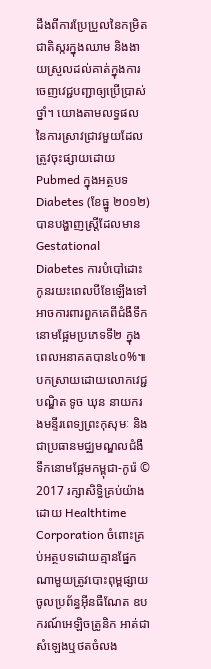ដឹងពីការប្រែប្រួលនៃកម្រិតជាតិស្ករក្នុងឈាម និងងាយស្រួលដល់គាត់ក្នុងការចេញវេជ្ជបញ្ជាឲ្យប្រើប្រាស់ថ្នាំ។ យោងតាមលទ្ធផលនៃការស្រាវជ្រាវមួយដែលត្រូវចុះផ្សាយដោយ Pubmed ក្នុងអត្ថបទ Diabetes (ខែធ្នូ ២០១២) បានបង្ហាញស្ត្រីដែលមាន Gestational Diabetes ការបំបៅដោះកូនរយះពេលបីខែឡើងទៅ អាចការពារពួកគេពីជំងឺទឹកនោមផ្អែមប្រភេទទី២ ក្នុងពេលអនាគតបាន៤០%៕ បកស្រាយដោយលោកវេជ្ជបណ្ឌិត ទូច ឃុន នាយករងមន្ទីរពេទ្យព្រះកុសុមៈ និងជាប្រធានមជ្ឈមណ្ឌលជំងឺទឹកនោមផ្អែមកម្ពុជា-កូរ៉េ © 2017 រក្សាសិទ្ធិគ្រប់យ៉ាងដោយ Healthtime Corporation ចំពោះគ្រប់អត្ថបទដោយគ្មានផ្នែកណាមួយត្រូវបោះពុម្ពផ្សាយចូលប្រព័ន្ធអ៊ីនធឺណែត ឧបករណ៍អេឡិចត្រូនិក អាត់ជាសំឡេងឬថតចំលង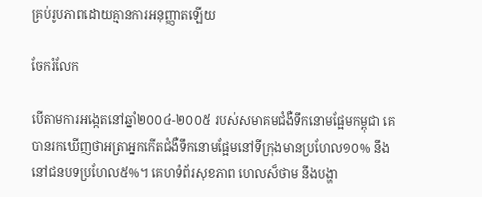គ្រប់រូបភាពដោយគ្មានការអនុញ្ញាតឡើយ

ចែករំលែក

បើតាមការអង្កេតនៅឆ្នាំ២០០៤-២០០៥ របស់សមាគមជំងឺទឹកនោមផ្អែមកម្ពុជា គេបានរកឃើញថាអត្រាអ្នកកើតជំងឺទឹកនោមផ្អែមនៅទីក្រុងមានប្រហែល១០% នឹងនៅជនបទប្រហែល៥%។ គេហទំព័រសុខភាព ហេលស៏ថាម នឹងបង្ហា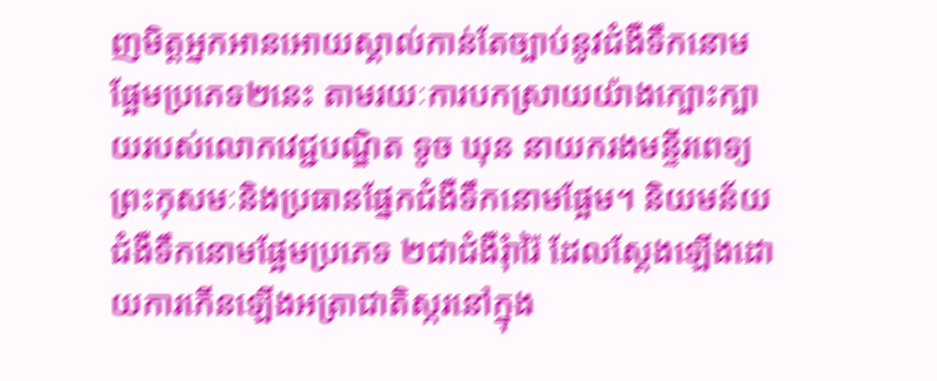ញមិត្តអ្នកអានអោយស្គាល់កាន់តែច្បាប់នូវជំងឺទឹកនោមផ្អែមប្រភេទ២នេះ តាមរយៈការបកស្រាយយ៉ាងក្បោះក្បាយរបស់លោកវេជ្ជបណ្ឌិត ទូច ឃុន នាយករងមន្ទីរពេទ្យព្រះកុសមៈនិងប្រធានផ្នែកជំងឺទឹកនោមផ្អែម។ និយមន័យ   ជំងឺទឹកនោមផ្អែមប្រភេទ ២ជាជំងឺរុំារ៉ៃ ដែលស្ដែងឡើងដោយការកើនឡើងអត្រាជាតិស្ករនៅក្នុង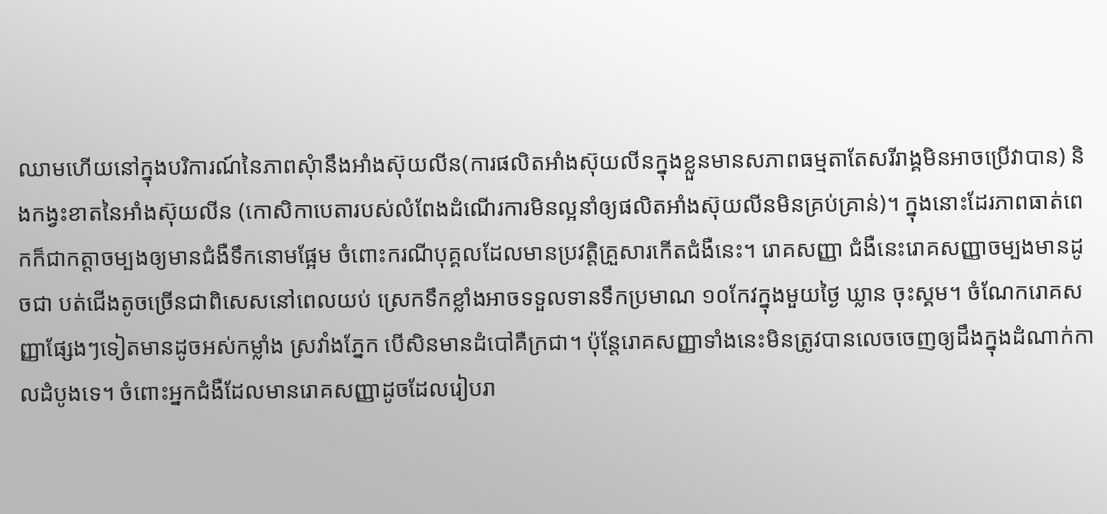ឈាមហើយនៅក្នុងបរិការណ៍នៃភាពសុំានឹងអាំងស៊ុយលីន(ការផលិតអាំងស៊ុយលីនក្នុងខ្លួនមានសភាពធម្មតាតែសរីរាង្គមិនអាចប្រើវាបាន) និងកង្វះខាតនៃអាំងស៊ុយលីន (កោសិកាបេតារបស់លំពែងដំណើរការមិនល្អនាំឲ្យផលិតអាំងស៊ុយលីនមិនគ្រប់គ្រាន់)។ ក្នុងនោះដែរភាពធាត់ពេកក៏ជាកត្តាចម្បងឲ្យមានជំងឺទឹកនោមផ្អែម ចំពោះករណីបុគ្គលដែលមានប្រវត្តិគ្រួសារកើតជំងឺនេះ។ រោគសញ្ញា ជំងឺនេះរោគសញ្ញាចម្បងមានដូចជា បត់ជើងតូចច្រើនជាពិសេសនៅពេលយប់ ស្រេកទឹកខ្លាំងអាចទទួលទានទឹកប្រមាណ ១០កែវក្នុងមួយថ្ងៃ ឃ្លាន ចុះស្គម។ ចំណែករោគសញ្ញាផ្សែងៗទៀតមានដូចអស់កម្លាំង ស្រវាំងភ្នែក បើសិនមានដំបៅគឺក្រជា។ ប៉ុន្តែរោគសញ្ញាទាំងនេះមិនត្រូវបានលេចចេញឲ្យដឹងក្នុងដំណាក់កាលដំបូងទេ។ ចំពោះអ្នកជំងឺដែលមានរោគសញ្ញាដូចដែលរៀបរា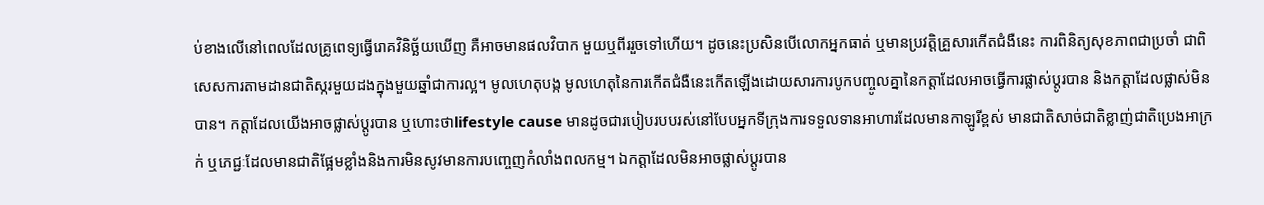ប់ខាងលើនៅពេលដែលគ្រូពេទ្យធ្វើរោគវិនិច្ឆ័យឃើញ គឺអាចមានផលវិបាក មួយឬពីររួចទៅហើយ។ ដូចនេះប្រសិនបើលោកអ្នកធាត់ ឬមានប្រវត្តិគ្រួសារកើតជំងឺនេះ ការពិនិត្យសុខភាពជាប្រចាំ ជាពិសេសការតាមដានជាតិស្ករមួយដងក្នុងមួយឆ្នាំជាការល្អ។ មូលហេតុបង្ក មូលហេតុនៃការកើតជំងឺនេះកើតឡើងដោយសារការបូកបញ្ចូលគ្នានៃកត្តាដែលអាចធ្វើការផ្លាស់ប្ដូរបាន និងកត្តាដែលផ្លាស់មិនបាន។ កត្តាដែលយើងអាចផ្លាស់ប្ដូរបាន ឬហោះថាlifestyle cause មានដូចជារបៀបរបបរស់នៅបែបអ្នកទីក្រុងការទទួលទានអាហារដែលមានកាឡូរីខ្ពស់ មានជាតិសាច់ជាតិខ្លាញ់ជាតិប្រេងអាក្រក់ ឬភេជ្ជៈដែលមានជាតិផ្អែមខ្លាំងនិងការមិនសូវមានការបញ្ចេញកំលាំងពលកម្ម។ ឯកត្តាដែលមិនអាចផ្លាស់ប្ដូរបាន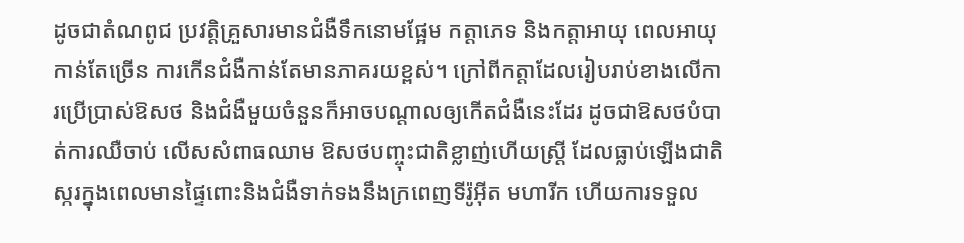ដូចជាតំណពូជ ប្រវត្តិគ្រួសារមានជំងឺទឹកនោមផ្អែម កត្តាភេទ និងកត្តាអាយុ ពេលអាយុកាន់តែច្រើន ការកើនជំងឺកាន់តែមានភាគរយខ្ពស់។ ក្រៅពីកត្តាដែលរៀបរាប់ខាងលើការប្រើប្រាស់ឱសថ និងជំងឺមួយចំនួនក៏អាចបណ្ដាលឲ្យកើតជំងឺនេះដែរ ដូចជាឱសថបំបាត់ការឈឺចាប់ លើសសំពាធឈាម ឱសថបញ្ចុះជាតិខ្លាញ់ហើយស្រ្តី ដែលធ្លាប់ឡើងជាតិស្ករក្នុងពេលមានផ្ទៃពោះនិងជំងឺទាក់ទងនឹងក្រពេញទីរ៉ូអ៊ីត មហារីក ហើយការទទួល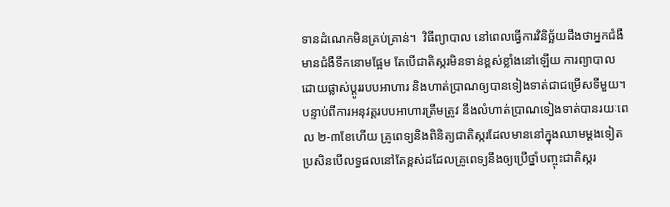ទានដំណេកមិនគ្រប់គ្រាន់។  វិធីព្យាបាល នៅពេលធ្វើការវិនិច្ឆ័យដឹងថាអ្នកជំងឺមានជំងឺទឹកនោមផ្អែម តែបើជាតិស្ករមិនទាន់ខ្ពស់ខ្លាំងនៅឡើយ ការព្យាបាលដោយផ្លាស់ប្ដូររបបអាហារ និងហាត់ប្រាណឲ្យបានទៀងទាត់ជាជម្រើសទីមួយ។ បន្ទាប់ពីការអនុវត្តរបបអាហារត្រឹមត្រូវ នឹងលំហាត់ប្រាណទៀងទាត់បានរយៈពេល ២-៣ខែហើយ គ្រូពេទ្យនិងពិនិត្យជាតិស្ករដែលមាននៅក្នុងឈាមម្ដងទៀត ប្រសិនបើលទ្ធផលនៅតែខ្ពស់ដដែលគ្រូពេទ្យនឹងឲ្យប្រើថ្នាំបញ្ចុះជាតិស្ករ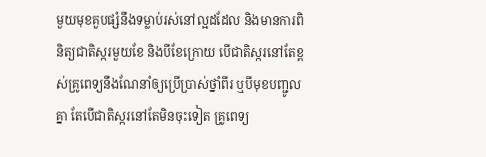មួយមុខគួបផ្សំនឹងទម្លាប់រស់នៅល្អដដែល និងមានការពិនិត្យជាតិស្ករមួយខែ និងបីខែក្រោយ បើជាតិស្ករនៅតែខ្ពស់គ្រូពេទ្យនឹងណែនាំឲ្យប្រើប្រាស់ថ្នាំពីរ ឬបីមុខបញ្ជូលគ្នា តែបើជាតិស្ករនៅតែមិនចុះទៀត គ្រូពេទ្យ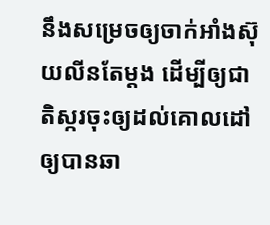នឹងសម្រេចឲ្យចាក់អាំងស៊ុយលីនតែម្ដង ដើម្បីឲ្យជាតិស្ករចុះឲ្យដល់គោលដៅឲ្យបានឆា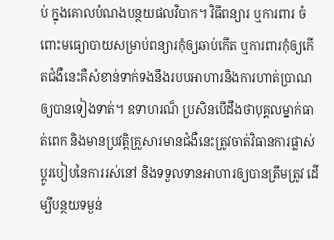ប់ ក្នុងគោលបំណងបន្ថយផលវិបាក។ វិធីពន្យារ ឬការពារ ចំពោះមធ្យោបាយសម្រាប់ពន្យារកុំឲ្យឆាប់កើត ឬការពារកុំឲ្យកើតជំងឺនេះគឺសំខាន់ទាក់ទងនឹងរបបអាហារនិងការហាត់ប្រាណឲ្យបានទៀងទាត់។ ឧទាហរណ៏ ប្រសិនបើដឹងថាបុគ្គលម្នាក់ធាត់ពេក និងមានប្រវត្តិគ្រួសារមានជំងឺនេះត្រូវចាត់វិធានការផ្លាស់ប្តូរបៀបនៃការរស់នៅ និងទទួលទានអាហារឲ្យបានត្រឹមត្រូវ ដើម្បីបន្ថយទម្ងន់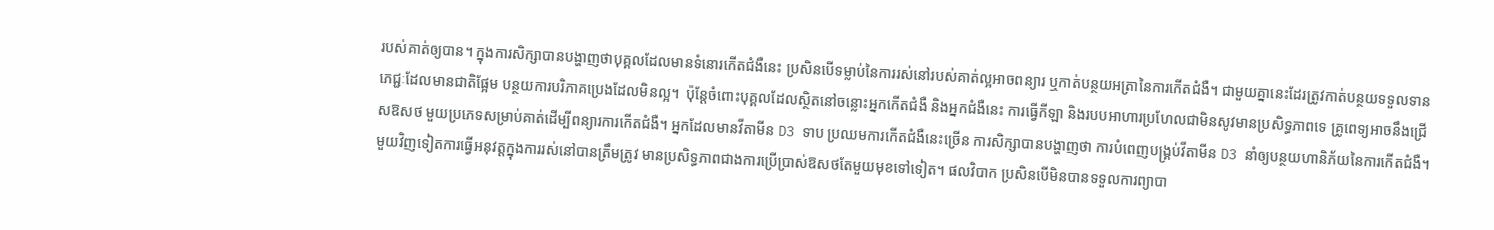របស់គាត់ឲ្យបាន។ ក្នុងការសិក្សាបានបង្ហាញថាបុគ្គលដែលមានទំនោរកើតជំងឺនេះ ប្រសិនបើទម្លាប់នៃការរស់នៅរបស់គាត់ល្អអាចពន្យារ ឬកាត់បន្ថយអត្រានៃការកើតជំងឺ។ ជាមួយគ្នានេះដែរត្រូវកាត់បន្ថយទទួលទានភេជ្ជៈដែលមានជាតិផ្អែម បន្ថយការបរិភាគប្រេងដែលមិនល្អ។  ប៉ុន្តែចំពោះបុគ្គលដែលស្ថិតនៅចន្លោះអ្នកកើតជំងឺ និងអ្នកជំងឺនេះ ការធ្វើកីឡា និងរបបអាហារប្រហែលជាមិនសូវមានប្រសិទ្ធភាពទេ គ្រូពេទ្យអាចនឹងជ្រើសឱសថ មួយប្រភេទសម្រាប់គាត់ដើម្បីពន្យារការកើតជំងឺ។ អ្នកដែលមានវីតាមីន D3 ទាប ប្រឈមការកើតជំងឺនេះច្រើន ការសិក្សាបានបង្ហាញថា ការបំពេញបង្គ្រប់វីតាមីន D3 នាំឲ្យបន្ថយហានិភ័យនៃការកើតជំងឺ។ មួយវិញទៀតការធ្វើអនុវត្តក្នុងការរស់នៅបានត្រឹមត្រូវ មានប្រសិទ្ធភាពជាងការប្រើប្រាស់ឱសថតែមួយមុខទៅទៀត។ ផលវិបាក ប្រសិនបើមិនបានទទួលការព្យាបា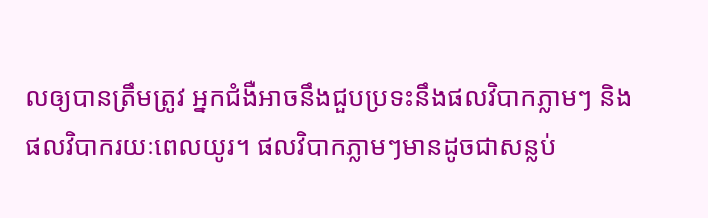លឲ្យបានត្រឹមត្រូវ អ្នកជំងឺអាចនឹងជួបប្រទះនឹងផលវិបាកភ្លាមៗ និងផលវិបាករយៈពេលយូរ។ ផលវិបាកភ្លាមៗមានដូចជាសន្លប់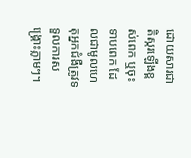ដោយសារជាតិស្ករឡើងខ្ពស់ពេក ឬចុះទាបពេក ដែលជាមូលហេតុអ្នកជំងឺត្រូវទទួលការសង្គ្រោះភ្លាមៗ។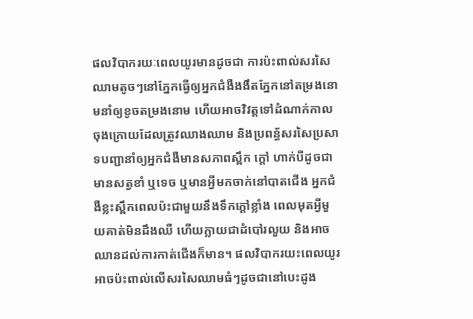ផលវិបាករយៈពេលយូរមានដូចជា ការប៉ះពាល់សរសៃឈាមតូចៗនៅភ្នែកធ្វើឲ្យអ្នកជំងឺងងឹតភ្នែកនៅតម្រងនោមនាំឲ្យខូចតម្រងនោម ហើយអាចវិវត្តទៅដំណាក់កាលចុងក្រោយដែលត្រូវឈាងឈាម និងប្រពន្ធ័សរសៃប្រសាទបញ្ជានាំឲ្យអ្នកជំងឺមានសភាពស្ពឹក ក្ដៅ ហាក់បីដូចជាមានសត្វខាំ ឬទេច ឬមានអ្វីមកចាក់នៅបាតជើង អ្នកជំងឺខ្លះស្ពឹកពេលប៉ះជាមួយនឹងទឹកក្ដៅខ្លាំង ពេលមុតអ្វីមួយគាត់មិនដឹងឈឺ ហើយក្លាយជាដំបៅរលួយ និងអាចឈានដល់ការកាត់ជើងក៏មាន។ ផលវិបាករយះពេលយូរអាចប៉ះពាល់លើសរសៃឈាមធំៗដូចជានៅបេះដូង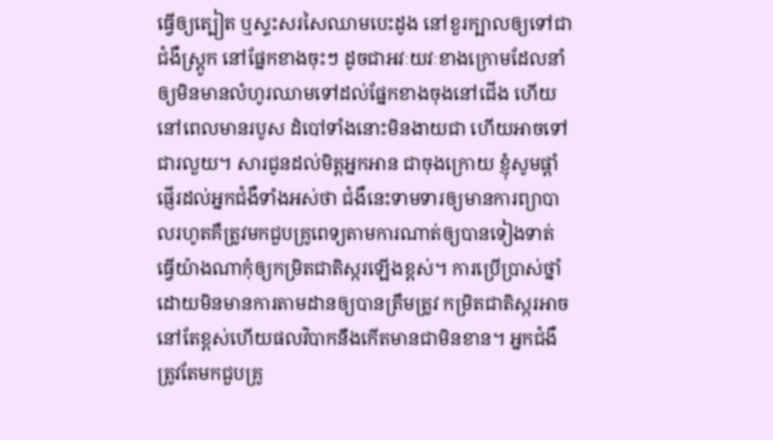ធ្វើឲ្យត្បៀត ឬស្ទះសរសៃឈាមបេះដូង នៅខួរក្បាលឲ្យទៅជាជំងឺស្ត្រូក នៅផ្នែកខាងចុះៗ ដូចជាអវៈយវៈខាងក្រោមដែលនាំឲ្យមិនមានលំហូរឈាមទៅដល់ផ្នែកខាងចុងនៅជើង ហើយនៅពេលមានរបូស ដំបៅទាំងនោះមិនងាយជា ហើយអាចទៅជារលួយ។ សារជូនដល់មិត្តអ្នកអាន ជាចុងក្រោយ ខ្ញុំសូមផ្ដាំផ្ញើរដល់អ្នកជំងឺទាំងអស់ថា ជំងឺនេះទាមទារឲ្យមានការព្យាបាលរហូតគឺត្រូវមកជួបគ្រូពេទ្យតាមការណាត់ឲ្យបានទៀងទាត់ ធ្វើយ៉ាងណាកុំឲ្យកម្រិតជាតិស្ករឡើងខ្ពស់។ ការប្រើប្រាស់ថ្នាំដោយមិនមានការតាមដានឲ្យបានត្រឹមត្រូវ កម្រិតជាតិស្ករអាចនៅតែខ្ពស់ហើយផលវិបាកនឹងកើតមានជាមិនខាន។ អ្នកជំងឺត្រូវតែមកជួបគ្រូ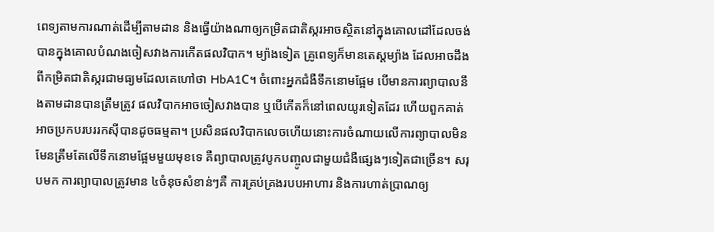ពេទ្យតាមការណាត់ដើម្បីតាមដាន និងធ្វើយ៉ាងណាឲ្យកម្រិតជាតិស្ករអាចស្ថិតនៅក្នុងគោលដៅដែលចង់បានក្នុងគោលបំណងចៀសវាងការកើតផលវិបាក។ ម្យ៉ាងទៀត គ្រូពេទ្យក៏មានតេស្ដម្យ៉ាង ដែលអាចដឹងពីកម្រិតជាតិស្ករជាមធ្យមដែលគេហៅថា HbA1C។ ចំពោះអ្នកជំងឺទឹកនោមផ្អែម បើមានការព្យាបាលនឹងតាមដានបានត្រឹមត្រូវ ផលវិបាកអាចចៀសវាងបាន ឬបើកើតក៏នៅពេលយូរទៀតដែរ ហើយពួកគាត់អាចប្រកបរបររកស៊ីបានដូចធម្មតា។ ប្រសិនផលវិបាកលេចហើយនោះការចំណាយលើការព្យាបាលមិនមែនត្រឹមតែលើទឹកនោមផ្អែមមួយមុខទេ គឺព្យាបាលត្រូវបូកបញ្ចូលជាមួយជំងឺផ្សេងៗទៀតជាច្រើន។ សរុបមក ការព្យាបាលត្រូវមាន ៤ចំនុចសំខាន់ៗគឺ ការគ្រប់គ្រងរបបអាហារ និងការហាត់ប្រាណឲ្យ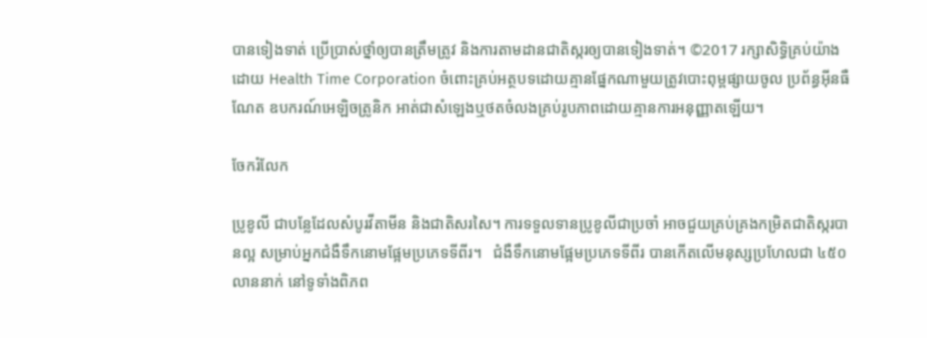បានទៀងទាត់ ប្រើប្រាស់ថ្នាំឲ្យបានត្រឹមត្រូវ និងការតាមដានជាតិស្ករឲ្យបានទៀងទាត់។ ©2017 រក្សាសិទ្ធិគ្រប់យ៉ាងដោយ Health Time Corporation ចំពោះគ្រប់អត្ថបទដោយគ្មានផ្នែកណាមួយត្រូវបោះពុម្ពផ្សាយចូល ប្រព័ន្ធអ៊ីនធឺណែត ឧបករណ៍អេឡិចត្រូនិក អាត់ជាសំឡេងឬថតចំលងគ្រប់រូបភាពដោយគ្មានការអនុញ្ញាតឡើយ។

ចែករំលែក

ប្រូខូលី ជាបន្លែដែលសំបូរវីតាមីន និងជាតិសរសៃ។ ការទទួលទានប្រូខូលីជាប្រចាំ អាចជួយគ្រប់គ្រងកម្រិតជាតិស្ករបានល្អ សម្រាប់អ្នកជំងឺទឹកនោមផ្អែមប្រភេទទីពីរ។   ជំងឺទឹកនោមផ្អែមប្រភេទទីពីរ បានកើតលើមនុស្សប្រហែលជា ៤៥០ លាននាក់ នៅទូទាំងពិភព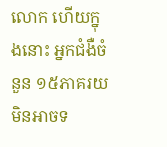លោក ហើយក្នុងនោះ អ្នកជំងឺចំនួន ១៥ភាគរយ មិនអាចទ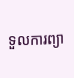ទួលការព្យា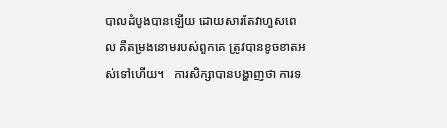បាលដំបូងបានឡើយ ដោយសារតែវាហួសពេល គឺតម្រងនោមរបស់ពួកគេ ត្រូវបានខូចខាតអស់ទៅហើយ។   ការសិក្សាបានបង្ហាញថា ការទ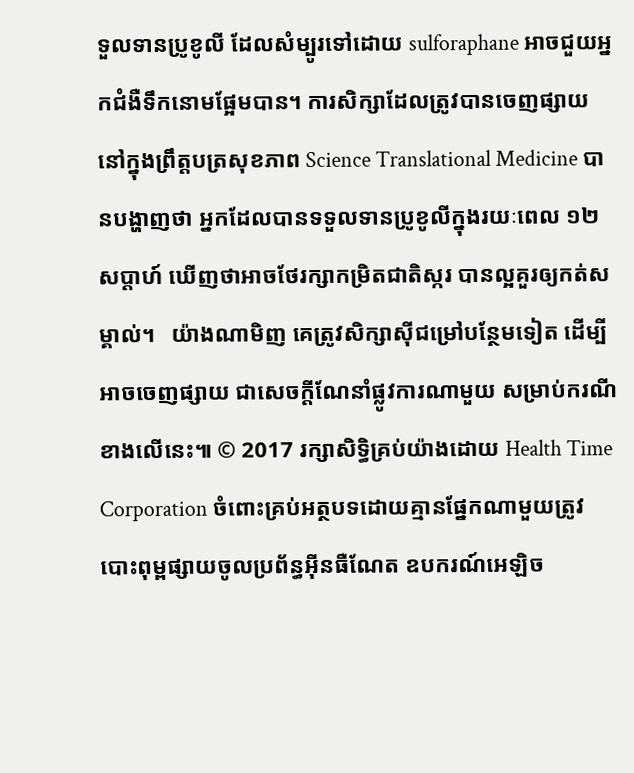ទួលទានប្រូខូលី ដែលសំម្បូរទៅដោយ sulforaphane អាចជួយអ្នកជំងឺទឹកនោមផ្អែមបាន។ ការសិក្សាដែលត្រូវបានចេញផ្សាយ នៅក្នុងព្រឹត្តបត្រសុខភាព Science Translational Medicine បានបង្ហាញថា អ្នកដែលបានទទួលទានប្រូខូលីក្នុងរយៈពេល ១២សប្តាហ៍ ឃើញថាអាចថែរក្សាកម្រិតជាតិស្ករ បានល្អគួរឲ្យកត់សម្គាល់។   យ៉ាងណាមិញ គេត្រូវសិក្សាស៊ីជម្រៅបន្ថែមទៀត ដើម្បីអាចចេញផ្សាយ ជាសេចក្តីណែនាំផ្លូវការណាមួយ សម្រាប់ករណីខាងលើនេះ៕ © 2017 រក្សាសិទ្ធិគ្រប់យ៉ាងដោយ Health Time Corporation ចំពោះគ្រប់អត្ថបទដោយគ្មានផ្នែកណាមួយត្រូវបោះពុម្ពផ្សាយចូលប្រព័ន្ធអ៊ីនធឺណែត ឧបករណ៍អេឡិច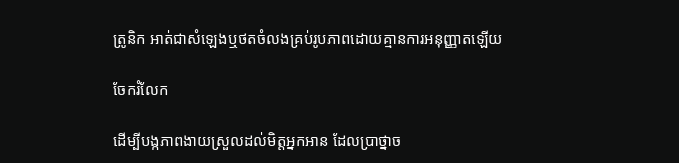ត្រូនិក អាត់ជាសំឡេងឬថតចំលងគ្រប់រូបភាពដោយគ្មានការអនុញ្ញាតឡើយ

ចែករំលែក

ដើម្បីបង្កភាពងាយស្រួលដល់មិត្តអ្នកអាន ដែលប្រាថ្នាច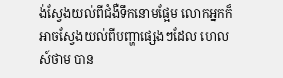ង់ស្វែងយល់ពីជំងឺទឹកនោមផ្អែម លោកអ្នកក៏អាចស្វែងយល់ពីបញ្ហាផ្សេងៗដែល ហេលស៍ថាម បាន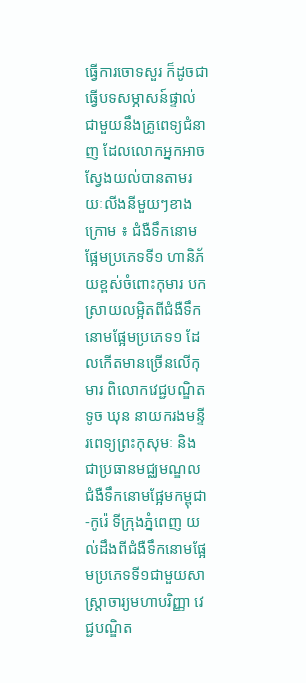ធ្វើការចោទសួរ ក៏ដូចជាធ្វើបទសម្ភាសន៍ផ្ទាល់ជាមួយនឹងគ្រូពេទ្យជំនាញ ដែលលោកអ្នកអាចស្វែងយល់បានតាមរយៈលីងនីមួយៗខាងក្រោម ៖ ជំងឺទឹកនោមផ្អែមប្រភេទទី១ ហានិភ័យខ្ពស់ចំពោះកុមារ បកស្រាយលម្អិតពីជំងឺទឹកនោមផ្អែមប្រភេទ១ ដែលកើតមានច្រើនលើកុមារ ពិលោកវេជ្ជបណ្ឌិត ទូច ឃុន នាយករងមន្ទីរពេទ្យព្រះកុសុមៈ និងជាប្រធានមជ្ឈមណ្ឌលជំងឺទឹកនោមផ្អែមកម្ពុជា-កូរ៉េ ទីក្រុងភ្នំពេញ យល់ដឹងពីជំងឺទឹកនោមផ្អែមប្រភេទទី១ជាមួយសាស្រ្តាចារ្យមហាបរិញ្ញា វេជ្ជបណ្ឌិត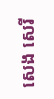សេង សេរី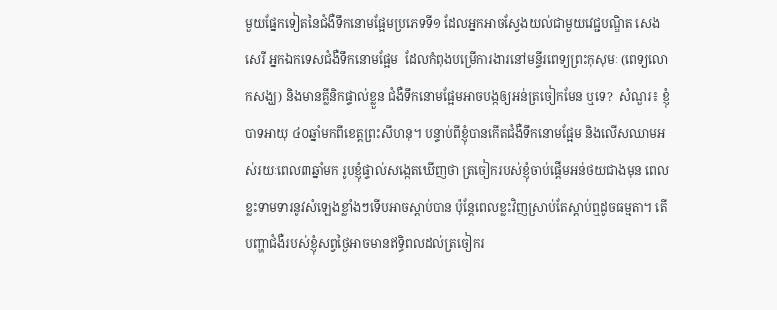មួយផ្នែកទៀតនៃជំងឺទឹកនោមផ្អែមប្រភេទទី១ ដែលអ្នកអាចស្វែងយល់ជាមួយវេជ្ជបណ្ឌិត សេង សេរី អ្នកឯកទេសជំងឺទឹកនោមផ្អែម  ដែលកំពុងបម្រើការងារនៅមន្ទីរពេទ្យព្រះកុសុមៈ (ពេទ្យលោកសង្ឃ) និងមានគ្លីនិកផ្ទាល់ខ្លួន ជំងឺទឹកនោមផ្អែមអាចបង្កឲ្យអន់ត្រចៀកមែន ឬទេ?  សំណួរ៖ ខ្ញុំបាទអាយុ ៤០ឆ្នាំមកពីខេត្តព្រះសីហនុ។ បន្ទាប់ពីខ្ញុំបានកើតជំងឺទឹកនោមផ្អែម និងលើសឈាមអស់រយៈពេល៣ឆ្នាំមក រូបខ្ញុំផ្ទាល់សង្កេតឃើញថា ត្រចៀករបស់ខ្ញុំចាប់ផ្តើមអន់ថយជាងមុន ពេលខ្លះទាមទារនូវសំឡេងខ្លាំងៗទើបអាចស្តាប់បាន ប៉ុន្តែពេលខ្លះវិញស្រាប់តែស្តាប់ឮដូចធម្មតា។ តើបញ្ហាជំងឺរបស់ខ្ញុំសព្វថ្ងៃអាចមានឥទ្ធិពលដល់ត្រចៀករ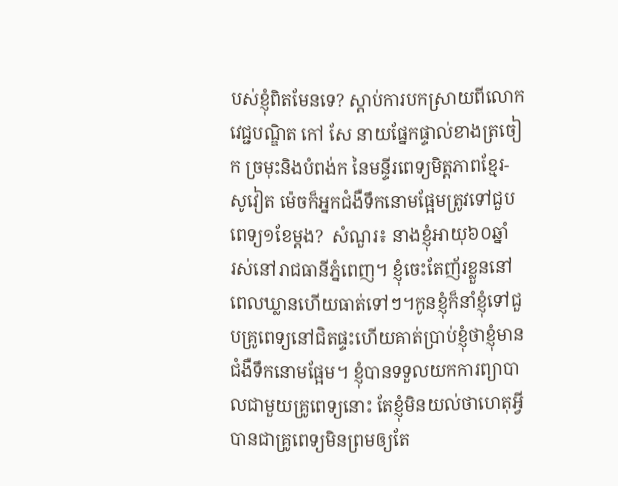បស់ខ្ញុំពិតមែនទេ? ស្តាប់ការបកស្រាយពីលោកវេជ្ជបណ្ឌិត កៅ សែ នាយផ្នែកផ្ទាល់ខាងត្រចៀក ច្រមុះនិងបំពង់ក នៃមន្ទីរពេទ្យមិត្តភាពខ្មែរ-សូវៀត ម៉េចក៏អ្នកជំងឺទឹកនោមផ្អែមត្រូវទៅជួបពេទ្យ១ខែម្តង?  សំណួរ៖ នាងខ្ញុំអាយុ៦០ឆ្នាំ   រស់នៅរាជធានីភ្នំពេញ។ ខ្ញុំចេះតែញ័រខ្លួននៅពេលឃ្លានហើយធាត់ទៅៗ។កូនខ្ញុំក៏នាំខ្ញុំទៅជួបគ្រូពេទ្យនៅជិតផ្ទះហើយគាត់ប្រាប់ខ្ញុំថាខ្ញុំមានជំងឺទឹកនោមផ្អែម។ ខ្ញុំបានទទួលយកការព្យាបាលជាមួយគ្រូពេទ្យនោះ តែខ្ញុំមិនយល់ថាហេតុអ្វីបានជាគ្រូពេទ្យមិនព្រមឲ្យតែ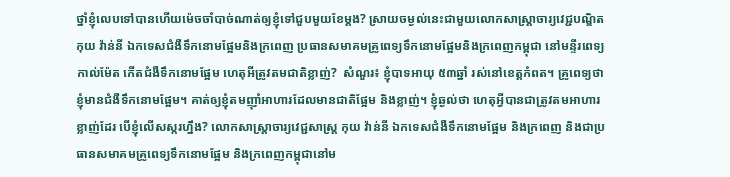ថ្នាំខ្ញុំលេបទៅបានហើយម៉េចចាំបាច់ណាត់ឲ្យខ្ញុំទៅជួបមួយខែម្តង? ស្រាយចម្ងល់នេះជាមួយលោកសាស្រ្តាចារ្យវេជ្ជបណ្ឌិត កុយ វ៉ាន់នី ឯកទេសជំងឺទឹកនោមផ្អែមនិងក្រពេញ ប្រធានសមាគមគ្រូពេទ្យទឹកនោមផ្អែមនិងក្រពេញកម្ពុជា នៅមន្ទីរពេទ្យកាល់ម៉ែត កើតជំងឺទឹកនោមផ្អែម ហេតុអីត្រូវតមជាតិខ្លាញ់?  សំណួរ៖ ខ្ញុំបាទអាយុ ៥៣ឆ្នាំ រស់នៅខេត្តកំពត។ គ្រូពេទ្យថា ខ្ញុំមានជំងឺទឹកនោមផ្អែម។ គាត់ឲ្យខ្ញុំតមញ៉ាំអាហារដែលមានជាតិផ្អែម និងខ្លាញ់។ ខ្ញុំឆ្ងល់ថា ហេតុអ្វីបានជាត្រូវតមអាហារខ្លាញ់ដែរ បើខ្ញុំលើសស្ករហ្នឹង? លោកសាស្រ្តាចារ្យវេជ្ជសាស្រ្ត កុយ វ៉ាន់នី ឯកទេសជំងឺទឹកនោមផ្អែម និងក្រពេញ និងជាប្រធានសមាគមគ្រូពេទ្យទឹកនោមផ្អែម និងក្រពេញកម្ពុជានៅម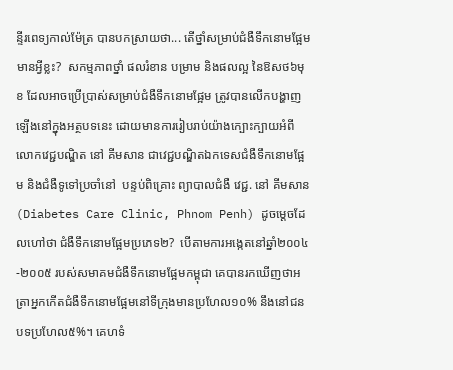ន្ទីរពេទ្យកាល់ម៉ែត្រ បានបកស្រាយថា... តើថ្នាំសម្រាប់ជំងឺទឹកនោមផ្អែមមានអ្វីខ្លះ?  សកម្មភាពថ្នាំ ផលរំខាន បម្រាម និងផលល្អ នៃឱសថ៦មុខ ដែលអាចប្រើប្រាស់សម្រាប់ជំងឺទឹកនោមផ្អែម ត្រូវបានលើកបង្ហាញឡើងនៅក្នុងអត្ថបទនេះ ដោយមានការរៀបរាប់យ៉ាងក្បោះក្បាយអំពីលោកវេជ្ជបណ្ឌិត នៅ គីមសាន ជាវេជ្ជបណ្ឌិតឯកទេសជំងឺទឹកនោមផ្អែម និងជំងឺទូទៅប្រចាំនៅ  បន្ទប់ពិគ្រោះ ព្យាបាលជំងឺ វេជ្ជ. នៅ គីមសាន (Diabetes Care Clinic, Phnom Penh) ដូចម្ដេចដែលហៅថា ជំងឺទឹកនោមផ្អែមប្រភេទ២?  បើតាមការអង្កេតនៅឆ្នាំ២០០៤-២០០៥ របស់សមាគមជំងឺទឹកនោមផ្អែមកម្ពុជា គេបានរកឃើញថាអត្រាអ្នកកើតជំងឺទឹកនោមផ្អែមនៅទីក្រុងមានប្រហែល១០% នឹងនៅជនបទប្រហែល៥%។ គេហទំ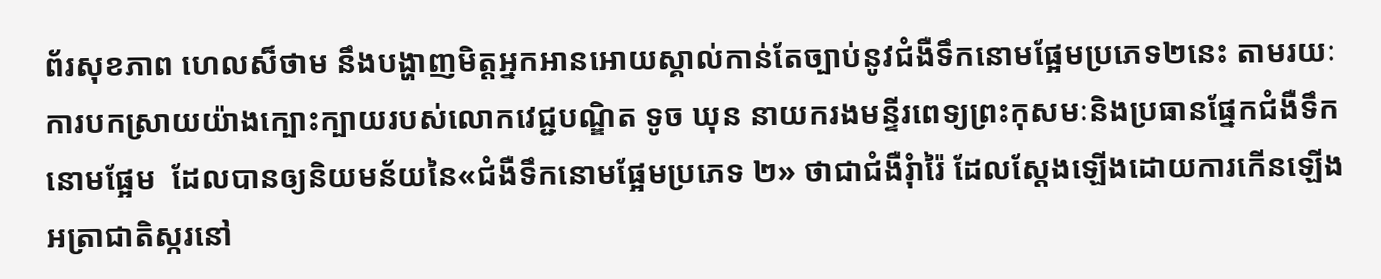ព័រសុខភាព ហេលស៏ថាម នឹងបង្ហាញមិត្តអ្នកអានអោយស្គាល់កាន់តែច្បាប់នូវជំងឺទឹកនោមផ្អែមប្រភេទ២នេះ តាមរយៈការបកស្រាយយ៉ាងក្បោះក្បាយរបស់លោកវេជ្ជបណ្ឌិត ទូច ឃុន នាយករងមន្ទីរពេទ្យព្រះកុសមៈនិងប្រធានផ្នែកជំងឺទឹកនោមផ្អែម  ដែលបានឲ្យនិយមន័យនៃ«ជំងឺទឹកនោមផ្អែមប្រភេទ ២» ថាជាជំងឺរុំារ៉ៃ ដែលស្ដែងឡើងដោយការកើនឡើងអត្រាជាតិស្ករនៅ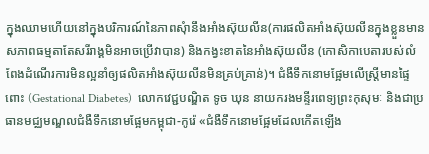ក្នុងឈាមហើយនៅក្នុងបរិការណ៍នៃភាពសុំានឹងអាំងស៊ុយលីន(ការផលិតអាំងស៊ុយលីនក្នុងខ្លួនមានសភាពធម្មតាតែសរីរាង្គមិនអាចប្រើវាបាន) និងកង្វះខាតនៃអាំងស៊ុយលីន (កោសិកាបេតារបស់លំពែងដំណើរការមិនល្អនាំឲ្យផលិតអាំងស៊ុយលីនមិនគ្រប់គ្រាន់)។ ជំងឺទឹកនោមផ្អែមលើស្រ្តីមានផ្ទៃពោះ (Gestational Diabetes)  លោកវេជ្ជបណ្ឌិត ទូច ឃុន នាយករងមន្ទីរពេទ្យព្រះកុសុមៈ និងជាប្រធានមជ្ឈមណ្ឌលជំងឺទឹកនោមផ្អែមកម្ពុជា-កូរ៉េ «ជំងឺទឹកនោមផ្អែមដែលកើតឡើង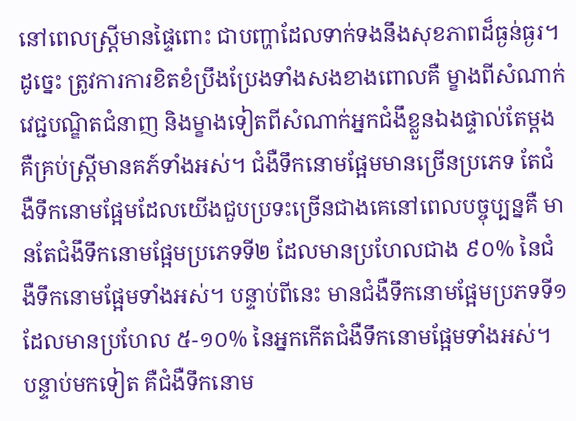នៅពេលស្ត្រីមានផ្ទៃពោះ ជាបញ្ហាដែលទាក់ទងនឹងសុខភាពដ៏ធ្ងន់ធ្ងរ។ ដូច្នេះ ត្រូវការការខិតខំប្រឹងប្រែងទាំងសងខាងពោលគឺ ម្ខាងពីសំណាក់វេជ្ជបណ្ឌិតជំនាញ និងម្ខាងទៀតពីសំណាក់អ្នកជំងឹខ្លួនឯងផ្ទាល់តែម្តង គឺគ្រប់ស្រ្តីមានគភ៍ទាំងអស់។ ជំងឺទឹកនោមផ្អែមមានច្រើនប្រភេទ តែជំងឺទឹកនោមផ្អែមដែលយើងជួបប្រទះច្រើនជាងគេនៅពេលបច្ចុប្បន្នគឺ មានតែជំងឹទឹកនោមផ្អែមប្រភេទទី២ ដែលមានប្រហែលជាង ៩០% នៃជំងឺទឹកនោមផ្អែមទាំងអស់។ បន្ទាប់ពីនេះ មានជំងឺទឹកនោមផ្អែមប្រភទទី១ដែលមានប្រហែល ៥-១០% នៃអ្នកកើតជំងឺទឹកនោមផ្អែមទាំងអស់។ បន្ទាប់មកទៀត គឺជំងឺទឹកនោម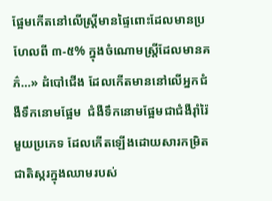ផ្អែមកើតនៅលើស្ត្រីមានផ្ទៃពោះដែលមានប្រហែលពី ៣-៥% ក្នុងចំណោមស្ត្រីដែលមានគភ៌…» ដំបៅជើង ដែលកើតមាននៅលើអ្នកជំងឺទឹកនោមផ្អែម  ជំងឺទឹកនោមផ្អែមជាជំងឺរ៉ាំរ៉ៃមួយប្រភេទ ដែលកើតឡើងដោយសារកម្រិតជាតិស្ករក្នុងឈាមរបស់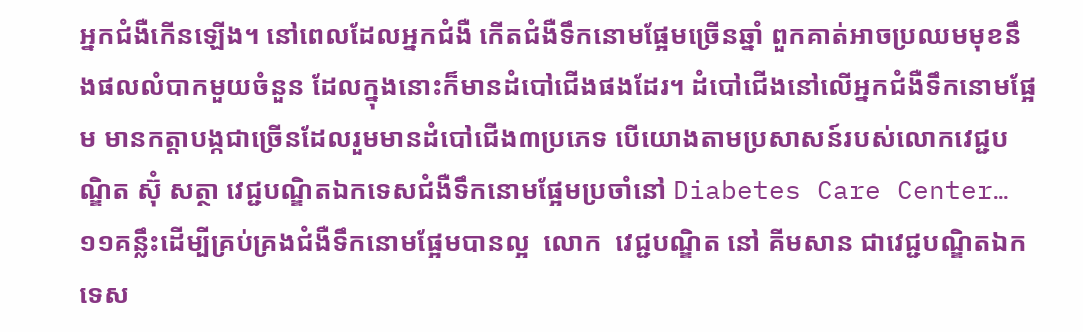អ្នកជំងឺកើនឡើង។ នៅពេលដែលអ្នកជំងឺ កើតជំងឺទឹកនោមផ្អែមច្រើនឆ្នាំ ពួកគាត់អាចប្រឈមមុខនឹងផលលំបាកមួយចំនួន ដែលក្នុងនោះក៏មានដំបៅជើងផងដែរ។ ដំបៅជើងនៅលើអ្នកជំងឺទឹកនោមផ្អែម មានកត្តាបង្កជាច្រើនដែលរួមមានដំបៅជើង៣ប្រភេទ បើយោងតាមប្រសាសន៍របស់លោកវេជ្ជបណ្ឌិត ស៊ុំ សត្ថា វេជ្ជបណ្ឌិតឯកទេសជំងឺទឹកនោមផ្អែមប្រចាំនៅ Diabetes Care Center… ១១គន្លឹះដើម្បីគ្រប់គ្រងជំងឺទឹកនោមផ្អែមបានល្អ  លោក  វេជ្ជបណ្ឌិត នៅ គីមសាន ជាវេជ្ជបណ្ឌិតឯកទេស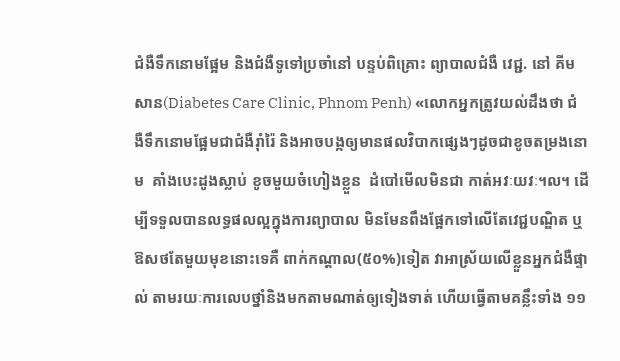ជំងឺទឹកនោមផ្អែម និងជំងឺទូទៅប្រចាំនៅ បន្ទប់ពិគ្រោះ ព្យាបាលជំងឺ វេជ្ជ. នៅ គីមសាន(Diabetes Care Clinic, Phnom Penh) «លោកអ្នកត្រូវយល់ដឹងថា ជំងឺទឹកនោមផ្អែមជាជំងឺរ៉ាំរ៉ៃ និងអាចបង្កឲ្យមានផលវិបាកផ្សេងៗដូចជាខូចតម្រងនោម  គាំងបេះដូងស្លាប់ ខូចមួយចំហៀងខ្លួន  ដំបៅមើលមិនជា កាត់អវៈយវៈ។ល។ ដើម្បីទទួលបានលទ្ធផលល្អក្នុងការព្យាបាល មិនមែនពឹងផ្អែកទៅលើតែវេជ្ជបណ្ឌិត ឬឱសថតែមួយមុខនោះទេគឺ ពាក់កណ្តាល(៥០%)ទៀត វាអាស្រ័យលើខ្លួនអ្នកជំងឺផ្ទាល់ តាមរយៈការលេបថ្នាំនិងមកតាមណាត់ឲ្យទៀងទាត់ ហើយធ្វើតាមគន្លឹះទាំង ១១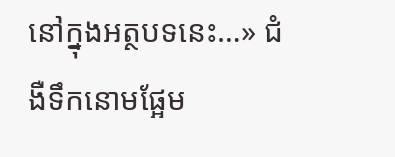នៅក្នុងអត្ថបទនេះ…» ជំងឺទឹកនោមផ្អែម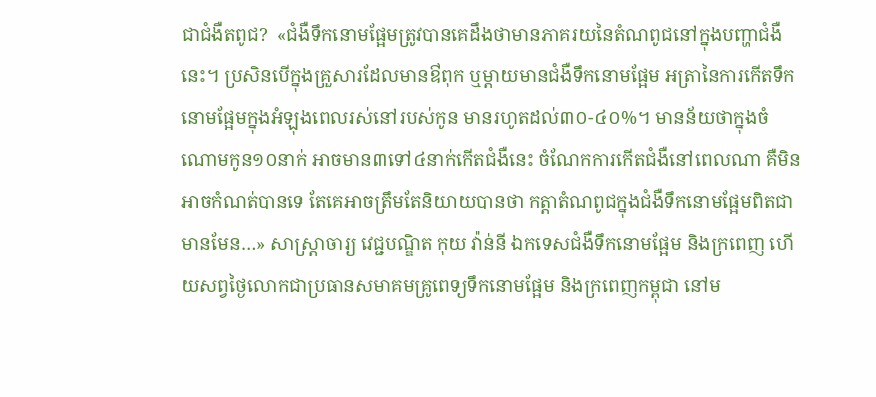ជាជំងឺតពូជ?  «ជំងឺទឹកនោមផ្អែមត្រូវបានគេដឹងថាមានភាគរយនៃតំណពូជនៅក្នុងបញ្ហាជំងឺនេះ។ ប្រសិនបើក្នុងគ្រួសារដែលមានឳពុក ឬម្តាយមានជំងឺទឹកនោមផ្អែម អត្រានៃការកើតទឹកនោមផ្អែមក្នុងអំឡុងពេលរស់នៅរបស់កូន មានរហូតដល់៣០-៤០%។ មានន័យថាក្នុងចំណោមកូន១០នាក់ អាចមាន៣ទៅ៤នាក់កើតជំងឺនេះ ចំណែកការកើតជំងឺនៅពេលណា គឺមិនអាចកំណត់បានទេ តែគេអាចត្រឹមតែនិយាយបានថា កត្តាតំណពូជក្នុងជំងឺទឹកនោមផ្អែមពិតជាមានមែន…» សាស្រ្តាចារ្យ វេជ្ជបណ្ឌិត កុយ វ៉ាន់នី ឯកទេសជំងឺទឹកនោមផ្អែម និងក្រពេញ ហើយសព្វថ្ងៃលោកជាប្រធានសមាគមគ្រូពេទ្យទឹកនោមផ្អែម និងក្រពេញកម្ពុជា នៅម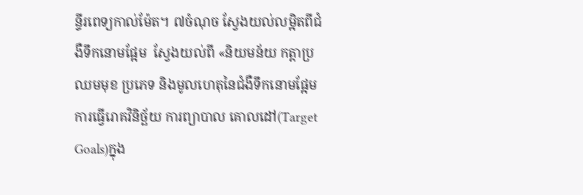ន្ទីរពេទ្យកាល់ម៉ែត។ ៧ចំណុច ស្វែងយល់លម្អិតពីជំងឺទឹកនោមផ្អែម  ស្វែងយល់ពី «និយមន័យ កត្តាប្រឈមមុខ ប្រភេទ និងមូលហេតុនៃជំងឺទឹកនោមផ្អែម ការធ្វើរោគវិនិច្ឆ័យ ការព្យាបាល គោលដៅ(Target Goals)ក្នុង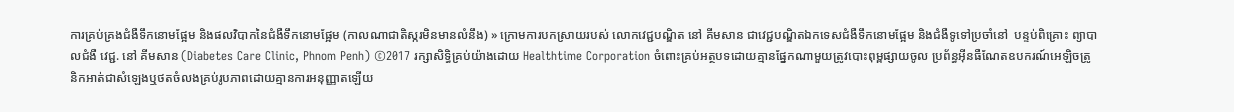ការគ្រប់គ្រងជំងឺទឹកនោមផ្អែម និងផលវិបាកនៃជំងឺទឹកនោមផ្អែម (កាលណាជាតិស្ករមិនមានលំនឹង) » ក្រោមការបកស្រាយរបស់ លោកវេជ្ជបណ្ឌិត នៅ គីមសាន ជាវេជ្ជបណ្ឌិតឯកទេសជំងឺទឹកនោមផ្អែម និងជំងឺទូទៅប្រចាំនៅ  បន្ទប់ពិគ្រោះ ព្យាបាលជំងឺ វេជ្ជ. នៅ គីមសាន (Diabetes Care Clinic, Phnom Penh) ©2017 រក្សាសិទ្ធិគ្រប់យ៉ាងដោយ Healthtime Corporation ចំពោះគ្រប់អត្ថបទដោយគ្មានផ្នែកណាមួយត្រូវបោះពុម្ពផ្សាយចូល ប្រព័ន្ធអ៊ីនធឺណែតឧបករណ៍អេឡិចត្រូនិកអាត់ជាសំឡេងឬថតចំលងគ្រប់រូបភាពដោយគ្មានការអនុញ្ញាតឡើយ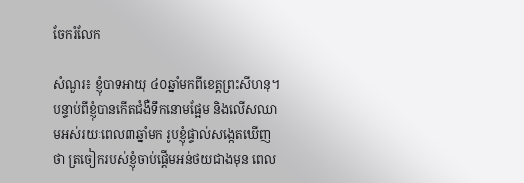ចែករំលែក

សំណួរ៖ ខ្ញុំបាទអាយុ ៤០ឆ្នាំមកពីខេត្តព្រះសីហនុ។ បន្ទាប់ពីខ្ញុំបានកើតជំងឺទឹកនោមផ្អែម និងលើសឈាមអស់រយៈពេល៣ឆ្នាំមក រូបខ្ញុំផ្ទាល់សង្កេតឃើញថា ត្រចៀករបស់ខ្ញុំចាប់ផ្តើមអន់ថយជាងមុន ពេល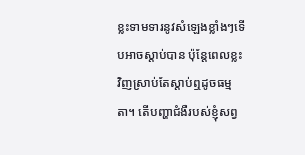ខ្លះទាមទារនូវសំឡេងខ្លាំងៗទើបអាចស្តាប់បាន ប៉ុន្តែពេលខ្លះវិញស្រាប់តែស្តាប់ឮដូចធម្មតា។ តើបញ្ហាជំងឺរបស់ខ្ញុំសព្វ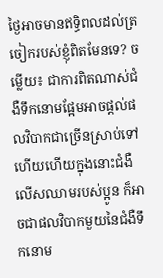ថ្ងៃអាចមានឥទ្ធិពលដល់ត្រចៀករបស់ខ្ញុំពិតមែនទេ? ចម្លើយ៖ ជាការពិតណាស់ជំងឺទឹកនោមផ្អែមអាចផ្តល់ផលវិបាកជាច្រើនស្រាប់ទៅហើយហើយក្នុងនោះជំងឺលើសឈាមរបស់ប្អូន ក៏អាចជាផលវិបាកមួយនៃជំងឺទឹកនោម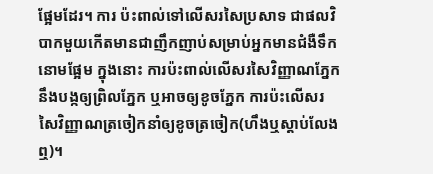ផ្អែមដែរ។ ការ ប៉ះពាល់ទៅលើសរសៃប្រសាទ ជាផលវិបាកមួយកើតមានជាញឹកញាប់សម្រាប់អ្នកមានជំងឺទឹកនោមផ្អែម ក្នុងនោះ ការប៉ះពាល់លើសរសៃវិញ្ញាណភ្នែកនឹងបង្កឲ្យព្រិលភ្នែក ឬអាចឲ្យខូចភ្នែក ការប៉ះលើសរសៃវិញ្ញាណត្រចៀកនាំឲ្យខូចត្រចៀក(ហឹងឬស្តាប់លែងឮ)។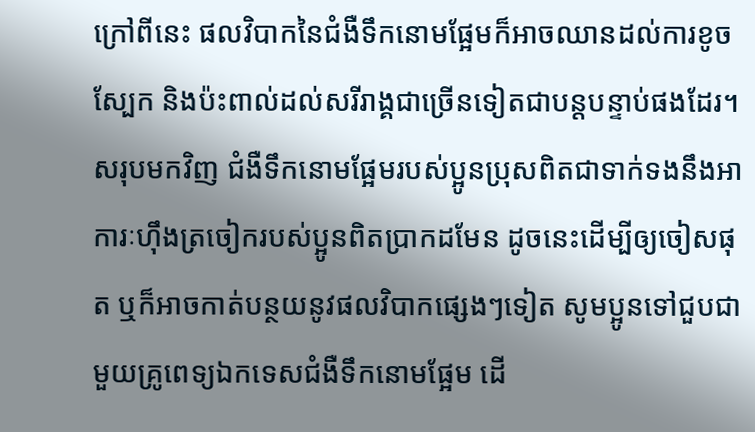ក្រៅពីនេះ ផលវិបាកនៃជំងឺទឹកនោមផ្អែមក៏អាចឈានដល់ការខូចស្បែក និងប៉ះពាល់ដល់សរីរាង្គជាច្រើនទៀតជាបន្តបន្ទាប់ផងដែរ។ សរុបមកវិញ ជំងឺទឹកនោមផ្អែមរបស់ប្អូនប្រុសពិតជាទាក់ទងនឹងអាការៈហុឹងត្រចៀករបស់ប្អូនពិតប្រាកដមែន ដូចនេះដើម្បីឲ្យចៀសផុត ឬក៏អាចកាត់បន្ថយនូវផលវិបាកផ្សេងៗទៀត សូមប្អូនទៅជួបជាមួយគ្រូពេទ្យឯកទេសជំងឺទឹកនោមផ្អែម ដើ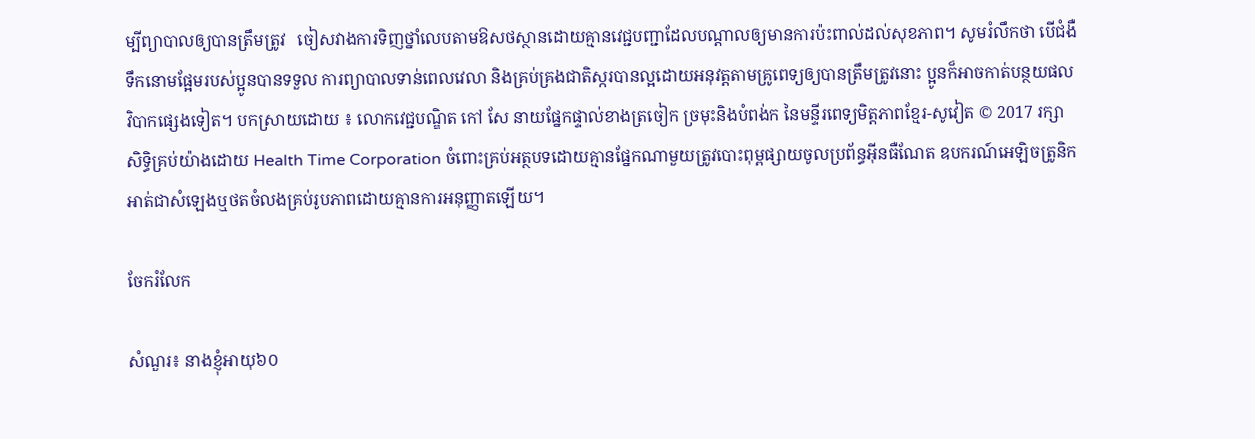ម្បីព្យាបាលឲ្យបានត្រឹមត្រូវ   ចៀសវាងការទិញថ្នាំលេបតាមឱសថស្ថានដោយគ្មានវេជ្ជបញ្ជាដែលបណ្តាលឲ្យមានការប៉ះពាល់ដល់សុខភាព។ សូមរំលឹកថា បើជំងឺទឹកនោមផ្អែមរបស់ប្អូនបានទទួល ការព្យាបាលទាន់ពេលវេលា និងគ្រប់គ្រងជាតិស្ករបានល្អដោយអនុវត្តតាមគ្រូពេទ្យឲ្យបានត្រឹមត្រូវនោះ ប្អូនក៏អាចកាត់បន្ថយផលវិបាកផ្សេងទៀត។ បកស្រាយដោយ ៖ លោកវេជ្ជបណ្ឌិត កៅ សែ នាយផ្នែកផ្ទាល់ខាងត្រចៀក ច្រមុះនិងបំពង់ក នៃមន្ទីរពេទ្យមិត្តភាពខ្មែរ-សូវៀត © 2017 រក្សាសិទ្ធិគ្រប់យ៉ាងដោយ Health Time Corporation ចំពោះគ្រប់អត្ថបទដោយគ្មានផ្នែកណាមួយត្រូវបោះពុម្ពផ្សាយចូលប្រព័ន្ធអ៊ីនធឺណែត ឧបករណ៍អេឡិចត្រូនិក អាត់ជាសំឡេងឬថតចំលងគ្រប់រូបភាពដោយគ្មានការអនុញ្ញាតឡើយ។

ចែករំលែក

សំណួរ៖ នាងខ្ញុំអាយុ៦០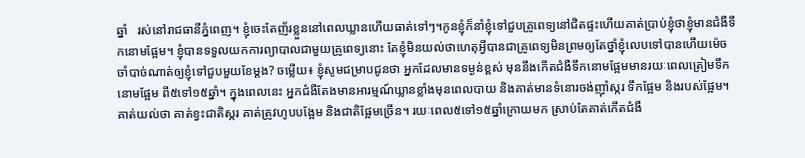ឆ្នាំ   រស់នៅរាជធានីភ្នំពេញ។ ខ្ញុំចេះតែញ័រខ្លួននៅពេលឃ្លានហើយធាត់ទៅៗ។កូនខ្ញុំក៏នាំខ្ញុំទៅជួបគ្រូពេទ្យនៅជិតផ្ទះហើយគាត់ប្រាប់ខ្ញុំថាខ្ញុំមានជំងឺទឹកនោមផ្អែម។ ខ្ញុំបានទទួលយកការព្យាបាលជាមួយគ្រូពេទ្យនោះ តែខ្ញុំមិនយល់ថាហេតុអ្វីបានជាគ្រូពេទ្យមិនព្រមឲ្យតែថ្នាំខ្ញុំលេបទៅបានហើយម៉េចចាំបាច់ណាត់ឲ្យខ្ញុំទៅជួបមួយខែម្តង? ចម្លើយ៖ ខ្ញុំសូមជម្រាបជូនថា អ្នកដែលមានទម្ងន់ខ្ពស់ មុននឹងកើតជំងឺទឹកនោមផ្អែមមានរយៈពេលត្រៀមទឹកនោមផ្អែម ពី៥ទៅ១៥ឆ្នាំ។ ក្នុងពេលនេះ អ្នកជំងឺតែងមានអារម្មណ៍ឃ្លានខ្លាំងមុនពេលបាយ និងគាត់មានទំនោរចង់ញ៉ាំស្ករ ទឹកផ្អែម និងរបស់ផ្អែម។ គាត់យល់ថា គាត់ខ្វះជាតិស្ករ គាត់ត្រូវហូបបង្អែម និងជាតិផ្អែមច្រើន។ រយៈពេល៥ទៅ១៥ឆ្នាំក្រោយមក ស្រាប់តែគាត់កើតជំងឺ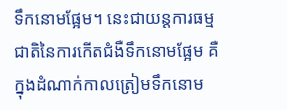ទឹកនោមផ្អែម។ នេះជាយន្តការធម្មជាតិនៃការកើតជំងឺទឹកនោមផ្អែម គឺក្នុងដំណាក់កាលត្រៀមទឹកនោម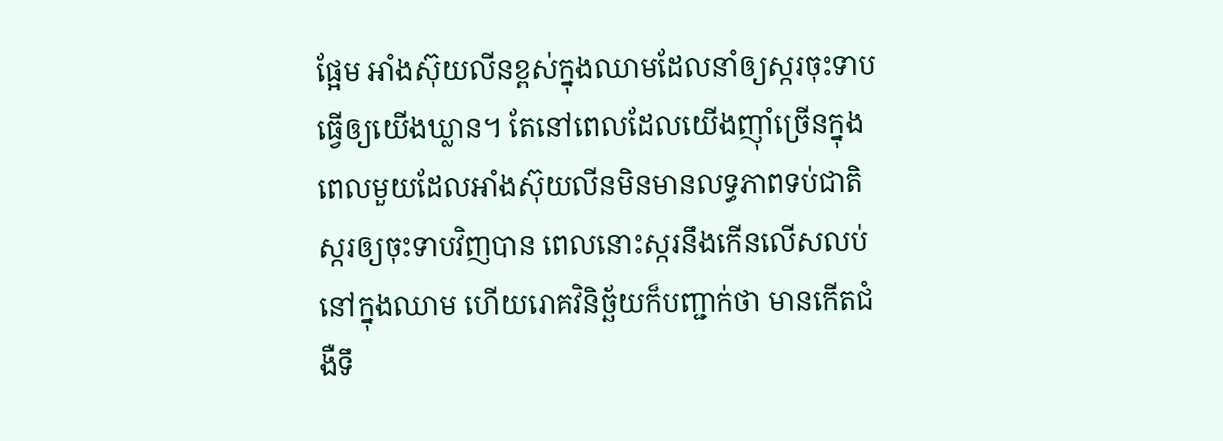ផ្អែម អាំងស៊ុយលីនខ្ពស់ក្នុងឈាមដែលនាំឲ្យស្ករចុះទាប ធ្វើឲ្យយើងឃ្លាន។ តែនៅពេលដែលយើងញ៉ាំច្រើនក្នុងពេលមួយដែលអាំងស៊ុយលីនមិនមានលទ្ធភាពទប់ជាតិស្ករឲ្យចុះទាបវិញបាន ពេលនោះស្ករនឹងកើនលើសលប់នៅក្នុងឈាម ហើយរោគវិនិច្ឆ័យក៏បញ្ជាក់ថា មានកើតជំងឺទឹ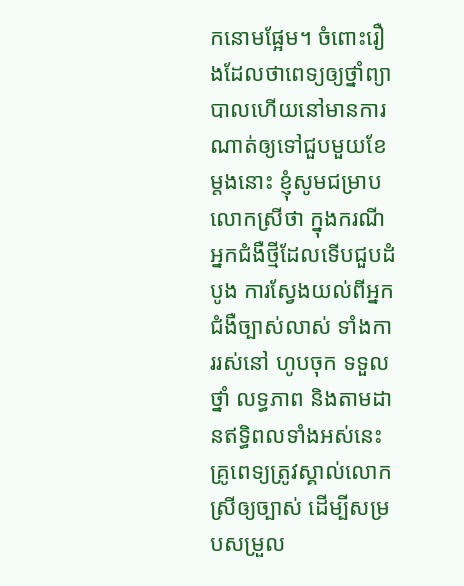កនោមផ្អែម។ ចំពោះរឿងដែលថាពេទ្យឲ្យថ្នាំព្យាបាលហើយនៅមានការណាត់ឲ្យទៅជួបមួយខែម្តងនោះ ខ្ញុំសូមជម្រាបលោកស្រីថា ក្នុងករណីអ្នកជំងឺថ្មីដែលទើបជួបដំបូង ការស្វែងយល់ពីអ្នកជំងឺច្បាស់លាស់ ទាំងការរស់នៅ ហូបចុក ទទួលថ្នាំ លទ្ធភាព និងតាមដានឥទ្ធិពលទាំងអស់នេះ គ្រូពេទ្យត្រូវស្គាល់លោកស្រីឲ្យច្បាស់ ដើម្បីសម្របសម្រួល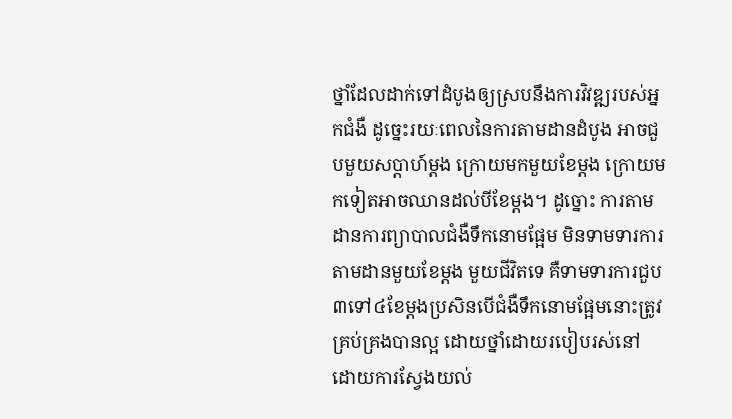ថ្នាំដែលដាក់ទៅដំបូងឲ្យស្របនឹងការវិវឌ្ឍរបស់អ្នកជំងឺ ដូច្នេះរយៈពេលនៃការតាមដានដំបូង អាចជួបមួយសប្តាហ៍ម្តង ក្រោយមកមួយខែម្តង ក្រោយមកទៀតអាចឈានដល់បីខែម្តង។ ដូច្នោះ ការតាមដានការព្យាបាលជំងឺទឹកនោមផ្អែម មិនទាមទារការតាមដានមួយខែម្តង មួយជីវិតទេ គឺទាមទារការជួប៣ទៅ៤ខែម្តងប្រសិនបើជំងឺទឹកនោមផ្អែមនោះត្រូវគ្រប់គ្រងបានល្អ ដោយថ្នាំដោយរបៀបរស់នៅ ដោយការស្វែងយល់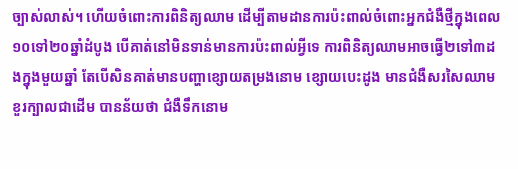ច្បាស់លាស់។ ហើយចំពោះការពិនិត្យឈាម ដើម្បីតាមដានការប៉ះពាល់ចំពោះអ្នកជំងឺថ្មីក្នុងពេល១០ទៅ២០ឆ្នាំដំបូង បើគាត់នៅមិនទាន់មានការប៉ះពាល់អ្វីទេ ការពិនិត្យឈាមអាចធ្វើ២ទៅ៣ដងក្នុងមួយឆ្នាំ តែបើសិនគាត់មានបញ្ហាខ្សោយតម្រងនោម ខ្សោយបេះដូង មានជំងឺសរសៃឈាមខួរក្បាលជាដើម បានន័យថា ជំងឺទឹកនោម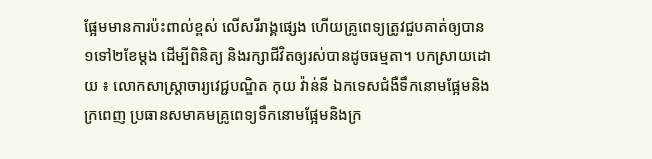ផ្អែមមានការប៉ះពាល់ខ្ពស់ លើសរីរាង្គផ្សេង ហើយគ្រូពេទ្យត្រូវជួបគាត់ឲ្យបាន១ទៅ២ខែម្តង ដើម្បីពិនិត្យ និងរក្សាជីវិតឲ្យរស់បានដូចធម្មតា។ បកស្រាយដោយ ៖ លោកសាស្រ្តាចារ្យវេជ្ជបណ្ឌិត កុយ វ៉ាន់នី ឯកទេសជំងឺទឹកនោមផ្អែមនិងក្រពេញ ប្រធានសមាគមគ្រូពេទ្យទឹកនោមផ្អែមនិងក្រ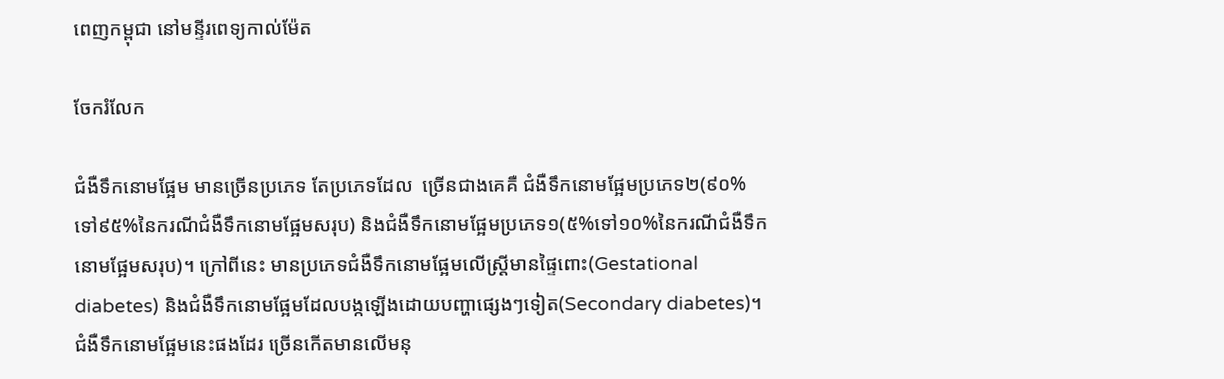ពេញកម្ពុជា នៅមន្ទីរពេទ្យកាល់ម៉ែត

ចែករំលែក

ជំងឺទឹកនោមផ្អែម មានច្រើនប្រភេទ តែប្រភេទដែល  ច្រើនជាងគេគឺ ជំងឺទឹកនោមផ្អែមប្រភេទ២(៩០%ទៅ៩៥%នៃករណីជំងឺទឹកនោមផ្អែមសរុប) និងជំងឺទឹកនោមផ្អែមប្រភេទ១(៥%ទៅ១០%នៃករណីជំងឺទឹកនោមផ្អែមសរុប)។ ក្រៅពីនេះ មានប្រភេទជំងឺទឹកនោមផ្អែមលើស្ត្រីមានផ្ទៃពោះ(Gestational diabetes) និងជំងឺទឹកនោមផ្អែមដែលបង្កឡើងដោយបញ្ហាផ្សេងៗទៀត(Secondary diabetes)។ ជំងឺទឹកនោមផ្អែមនេះផងដែរ ច្រើនកើតមានលើមនុ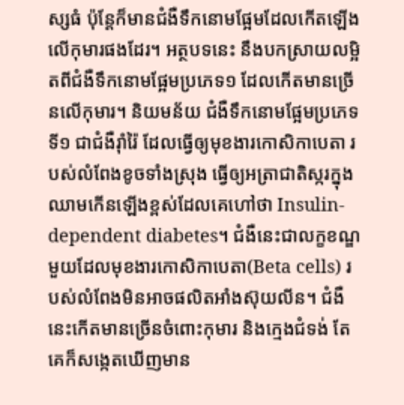ស្សធំ ប៉ុន្តែក៏មានជំងឺទឹកនោមផ្អែមដែលកើតឡើងលើកុមារផងដែរ។ អត្ថបទនេះ នឹងបកស្រាយលម្អិតពីជំងឺទឹកនោមផ្អែមប្រភេទ១ ដែលកើតមានច្រើនលើកុមារ។ និយមន័យ ជំងឺទឹកនោមផ្អែមប្រភេទទី១ ជាជំងឺរ៉ាំរ៉ៃ ដែលធ្វើឲ្យមុខងារកោសិកាបេតា របស់លំពែងខូចទាំងស្រុង ធ្វើឲ្យអត្រាជាតិស្ករក្នុងឈាមកើនឡើងខ្ពស់ដែលគេហៅថា Insulin-dependent diabetes។ ជំងឺនេះជាលក្ខខណ្ឌមួយដែលមុខងារកោសិកាបេតា(Beta cells) របស់លំពែងមិនអាចផលិតអាំងស៊ុយលីន។ ជំងឺនេះកើតមានច្រើនចំពោះកុមារ និងក្មេងជំទង់ តែគេក៏សង្កេតឃើញមាន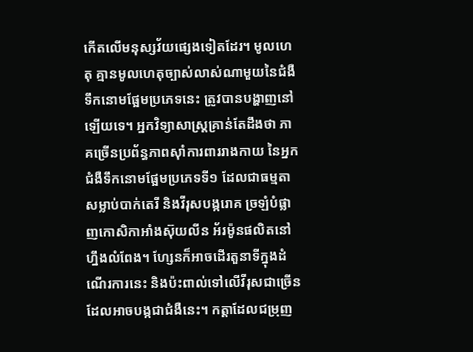កើតលើមនុស្សវ័យផ្សេងទៀតដែរ។ មូលហេតុ គ្មានមូលហេតុច្បាស់លាស់ណាមួយនៃជំងឺទឹកនោមផ្អែមប្រភេទនេះ ត្រូវបានបង្ហាញនៅឡើយទេ។ អ្នកវិទ្យាសាស្ត្រគ្រាន់តែដឹងថា ភាគច្រើនប្រព័ន្ធភាពស៊ាំការពាររាងកាយ នៃអ្នកជំងឺទឹកនោមផ្អែមប្រភេទទី១ ដែលជាធម្មតាសម្លាប់បាក់តេរី និងវីរុសបង្ករោគ ច្រឡំបំផ្លាញកោសិកាអាំងស៊ុយលីន អ័រម៉ូនផលិតនៅហ្នឹងលំពែង។ ហ្សែនក៏អាចដើរតួនាទីក្នុងដំណើរការនេះ និងប៉ះពាល់ទៅលើវីរុសជាច្រើនដែលអាចបង្កជាជំងឺនេះ។ កត្តាដែលជម្រុញ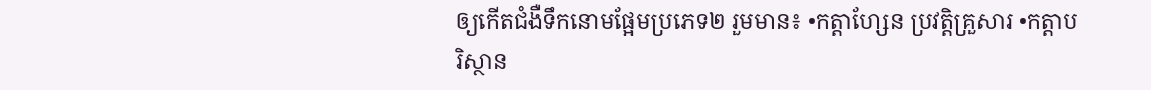ឲ្យកើតជំងឺទឹកនោមផ្អែមប្រភេទ២ រួមមាន៖ •កត្តាហ្សែន ប្រវត្តិគ្រួសារ •កត្តាបរិស្ថាន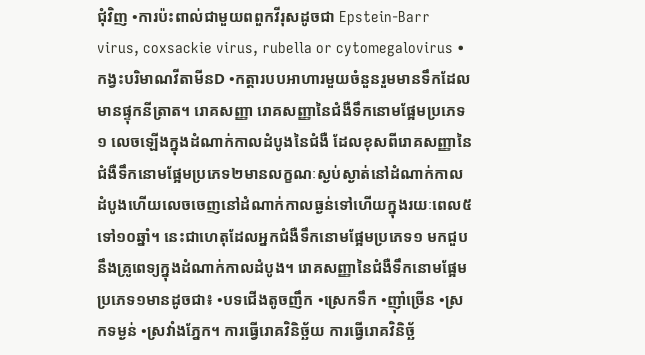ជុំវិញ •ការប៉ះពាល់ជាមួយពពួកវីរុសដូចជា Epstein-Barr virus, coxsackie virus, rubella or cytomegalovirus •កង្វះបរិមាណវីតាមីនD •កត្តារបបអាហារមួយចំនួនរួមមានទឹកដែលមានផ្ទុកនីត្រាត។ រោគសញ្ញា រោគសញ្ញានៃជំងឺទឹកនោមផ្អែមប្រភេទ១ លេចឡើងក្នុងដំណាក់កាលដំបូងនៃជំងឺ ដែលខុសពីរោគសញ្ញានៃជំងឺទឹកនោមផ្អែមប្រភេទ២មានលក្ខណៈស្ងប់ស្ងាត់នៅដំណាក់កាលដំបូងហើយលេចចេញនៅដំណាក់កាលធ្ងន់ទៅហើយក្នុងរយៈពេល៥ទៅ១០ឆ្នាំ។ នេះជាហេតុដែលអ្នកជំងឺទឹកនោមផ្អែមប្រភេទ១ មកជួបនឹងគ្រូពេទ្យក្នុងដំណាក់កាលដំបូង។ រោគសញ្ញានៃជំងឺទឹកនោមផ្អែមប្រភេទ១មានដូចជា៖ •បទជើងតូចញឹក •ស្រេកទឹក •ញ៉ាំច្រើន •ស្រកទម្ងន់ •ស្រវាំងភ្នែក។ ការធ្វើរោគវិនិច្ឆ័យ ការធ្វើរោគវិនិច្ឆ័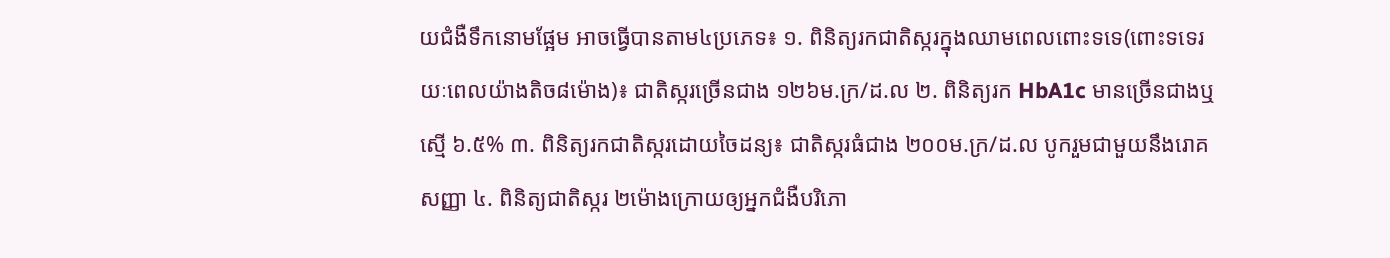យជំងឺទឹកនោមផ្អែម អាចធ្វើបានតាម៤ប្រភេទ៖ ១. ពិនិត្យរកជាតិស្ករក្នុងឈាមពេលពោះទទេ(ពោះទទេរយៈពេលយ៉ាងតិច៨ម៉ោង)៖ ជាតិស្ករច្រើនជាង ១២៦ម.ក្រ/ដ.ល ២. ពិនិត្យរក HbA1c មានច្រើនជាងឬស្មើ ៦.៥% ៣. ពិនិត្យរកជាតិស្ករដោយចៃដន្យ៖ ជាតិស្ករធំជាង ២០០ម.ក្រ/ដ.ល បូករួមជាមួយនឹងរោគសញ្ញា ៤. ពិនិត្យជាតិស្ករ ២ម៉ោងក្រោយឲ្យអ្នកជំងឺបរិភោ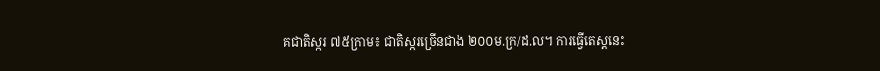គជាតិស្ករ ៧៥ក្រាម៖ ជាតិស្ករច្រើនជាង ២០០ម.ក្រ/ដ.ល។ ការធ្វើតេស្តនេះ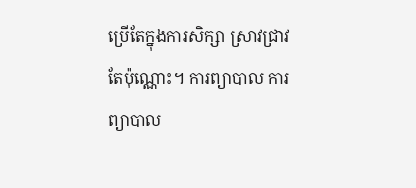ប្រើតែក្នុងការសិក្សា ស្រាវជ្រាវតែប៉ុណ្ណោះ។ ការព្យាបាល ការព្យាបាល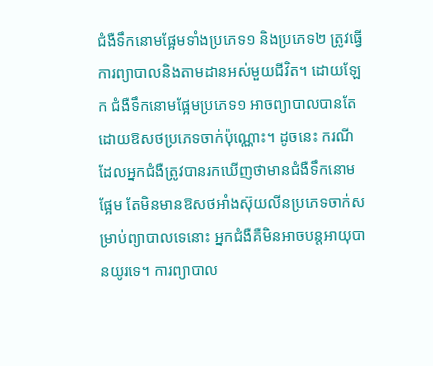ជំងឺទឹកនោមផ្អែមទាំងប្រភេទ១ និងប្រភេទ២ ត្រូវធ្វើការព្យាបាលនិងតាមដានអស់មួយជីវិត។ ដោយឡែក ជំងឺទឹកនោមផ្អែមប្រភេទ១ អាចព្យាបាលបានតែដោយឱសថប្រភេទចាក់ប៉ុណ្ណោះ។ ដូចនេះ ករណីដែលអ្នកជំងឺត្រូវបានរកឃើញថាមានជំងឺទឹកនោមផ្អែម តែមិនមានឱសថអាំងស៊ុយលីនប្រភេទចាក់សម្រាប់ព្យាបាលទេនោះ អ្នកជំងឺគឺមិនអាចបន្តអាយុបានយូរទេ។ ការព្យាបាល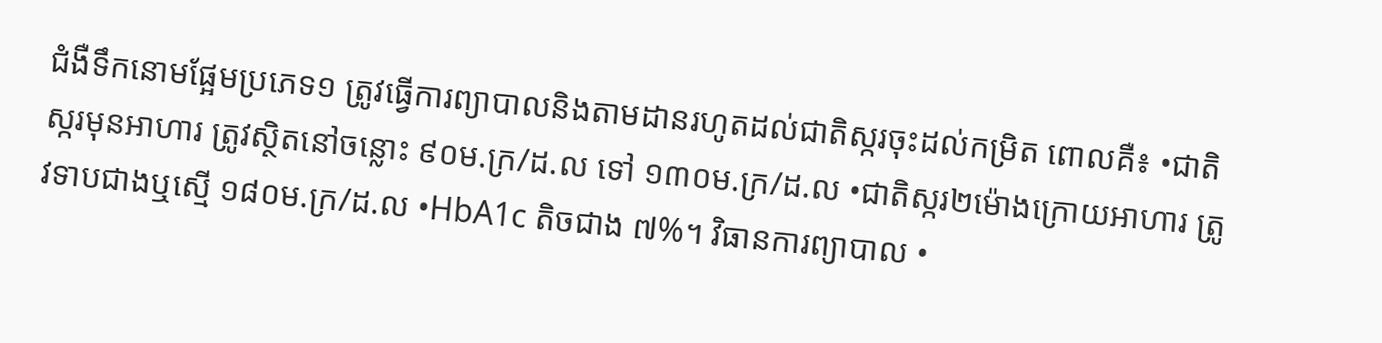ជំងឺទឹកនោមផ្អែមប្រភេទ១ ត្រូវធ្វើការព្យាបាលនិងតាមដានរហូតដល់ជាតិស្ករចុះដល់កម្រិត ពោលគឺ៖ •ជាតិស្ករមុនអាហារ ត្រូវស្ថិតនៅចន្លោះ ៩០ម.ក្រ/ដ.ល ទៅ ១៣០ម.ក្រ/ដ.ល •ជាតិស្ករ២ម៉ោងក្រោយអាហារ ត្រូវទាបជាងឬស្មើ ១៨០ម.ក្រ/ដ.ល •HbA1c តិចជាង ៧%។ វិធានការព្យាបាល •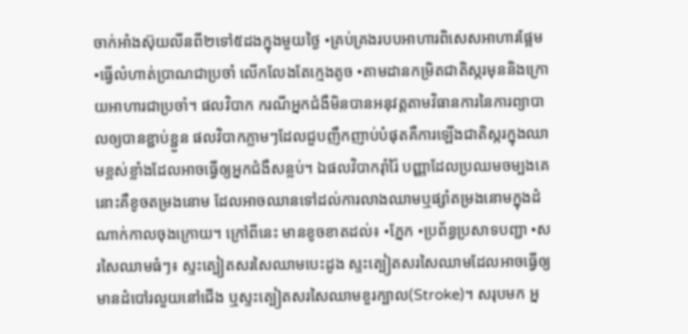ចាក់អាំងស៊ុយលីនពី២ទៅ៥ដងក្នុងមួយថ្ងៃ •គ្រប់គ្រងរបបអាហារពិសេសអាហារផ្អែម •ធ្វើលំហាត់ប្រាណជាប្រចាំ លើកលែងតែក្មេងតូច •តាមដានកម្រិតជាតិស្ករមុននិងក្រោយអាហារជាប្រចាំ។ ផលវិបាក ករណីអ្នកជំងឺមិនបានអនុវត្តតាមវិធានការនៃការព្យាបាលឲ្យបានខ្ជាប់ខ្ជួន ផលវិបាកភ្លាមៗដែលជួបញឹកញាប់បំផុតគឺការឡើងជាតិស្ករក្នុងឈាមខ្ពស់ខ្លាំងដែលអាចធ្វើឲ្យអ្នកជំងឺសន្លប់។ ឯផលវិបាករ៉ាំរ៉ៃ បញ្ញាដែលប្រឈមចម្បងគេនោះគឺខូចតម្រងនោម ដែលអាចឈានទៅដល់ការលាងឈាមឬផ្សាំតម្រងនោមក្នុងដំណាក់កាលចុងក្រោយ។ ក្រៅពីនេះ មានខូចខាតដល់៖ •ភ្នែក •ប្រព័ន្ធប្រសាទបញ្ជា •សរសៃឈាមធំៗ៖ ស្ទះត្បៀតសរសៃឈាមបេះដូង ស្ទះត្បៀតសរសៃឈាមដែលអាចធ្វើឲ្យមានដំបៅរលួយនៅជើង ឬស្ទះត្បៀតសរសៃឈាមខួរក្បាល(Stroke)។ សរុបមក អ្ន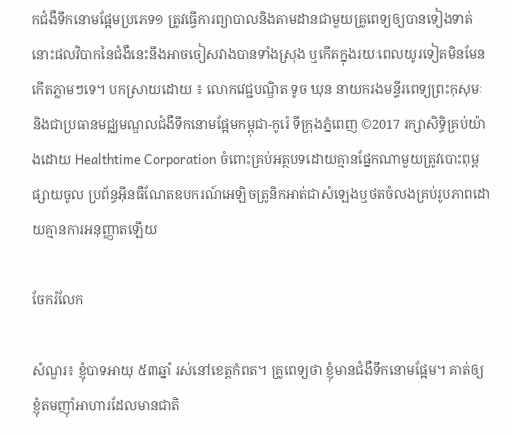កជំងឺទឹកនោមផ្អែមប្រភេទ១ ត្រូវធ្វើការព្យាបាលនិងតាមដានជាមួយគ្រូពេទ្យឲ្យបានទៀងទាត់ នោះផលវិបាកនៃជំងឺនេះនឹងអាចចៀសវាងបានទាំងស្រុង ឬកើតក្នុងរយៈពេលយូរទៀតមិនមែនកើតភ្លាមៗទេ។ បកស្រាយដោយ ៖ លោកវេជ្ជបណ្ឌិត ទូច ឃុន នាយករងមន្ទីរពេទ្យព្រះកុសុមៈ និងជាប្រធានមជ្ឈមណ្ឌលជំងឺទឹកនោមផ្អែមកម្ពុជា-កូរ៉េ ទីក្រុងភ្នំពេញ ©2017 រក្សាសិទ្ធិគ្រប់យ៉ាងដោយ Healthtime Corporation ចំពោះគ្រប់អត្ថបទដោយគ្មានផ្នែកណាមួយត្រូវបោះពុម្ពផ្សាយចូល ប្រព័ន្ធអ៊ីនធឺណែតឧបករណ៍អេឡិចត្រូនិកអាត់ជាសំឡេងឬថតចំលងគ្រប់រូបភាពដោយគ្មានការអនុញ្ញាតឡើយ

ចែករំលែក

សំណួរ៖ ខ្ញុំបាទអាយុ ៥៣ឆ្នាំ រស់នៅខេត្តកំពត។ គ្រូពេទ្យថា ខ្ញុំមានជំងឺទឹកនោមផ្អែម។ គាត់ឲ្យខ្ញុំតមញ៉ាំអាហារដែលមានជាតិ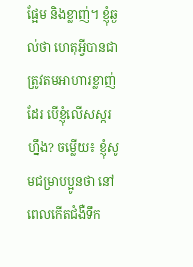ផ្អែម និងខ្លាញ់។ ខ្ញុំឆ្ងល់ថា ហេតុអ្វីបានជាត្រូវតមអាហារខ្លាញ់ដែរ បើខ្ញុំលើសស្ករហ្នឹង? ចម្លើយ៖ ខ្ញុំសូមជម្រាបប្អូនថា នៅពេលកើតជំងឺទឹក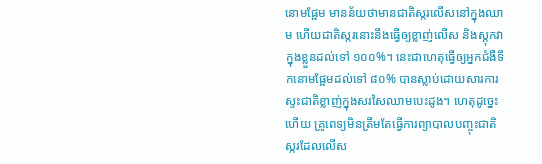នោមផ្អែម មានន័យថាមានជាតិស្ករលើសនៅក្នុងឈាម ហើយជាតិស្ករនោះនឹងធ្វើឲ្យខ្លាញ់លើស និងស្តុកវាក្នុងខ្លួនដល់ទៅ ១០០%។ នេះជាហេតុធ្វើឲ្យអ្នកជំងឺទឹកនោមផ្អែមដល់ទៅ ៨០% បានស្លាប់ដោយសារការស្ទះជាតិខ្លាញ់ក្នុងសរសៃឈាមបេះដូង។ ហេតុដូច្នេះហើយ គ្រូពេទ្យមិនត្រឹមតែធ្វើការព្យាបាលបញ្ចុះជាតិស្ករដែលលើស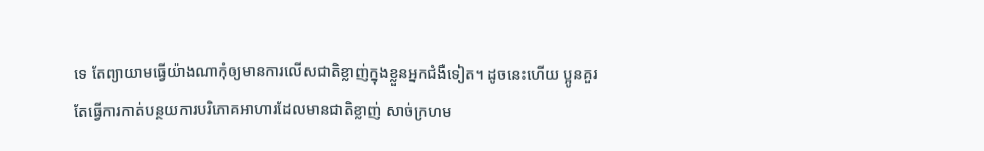ទេ តែព្យាយាមធ្វើយ៉ាងណាកុំឲ្យមានការលើសជាតិខ្លាញ់ក្នុងខ្លួនអ្នកជំងឺទៀត។ ដូចនេះហើយ ប្អូនគួរតែធ្វើការកាត់បន្ថយការបរិភោគអាហារដែលមានជាតិខ្លាញ់ សាច់ក្រហម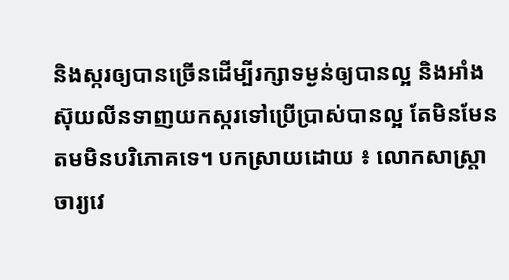និងស្ករឲ្យបានច្រើនដើម្បីរក្សាទម្ងន់ឲ្យបានល្អ និងអាំងស៊ុយលីនទាញយកស្ករទៅប្រើប្រាស់បានល្អ តែមិនមែនតមមិនបរិភោគទេ។ បកស្រាយដោយ ៖ លោកសាស្រ្តាចារ្យវេ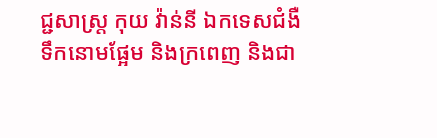ជ្ជសាស្រ្ត កុយ វ៉ាន់នី ឯកទេសជំងឺទឹកនោមផ្អែម និងក្រពេញ និងជា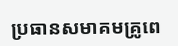ប្រធានសមាគមគ្រូពេ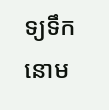ទ្យទឹកនោម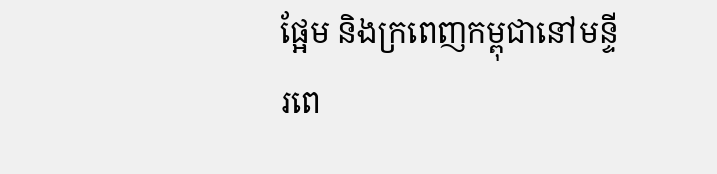ផ្អែម និងក្រពេញកម្ពុជានៅមន្ទីរពេ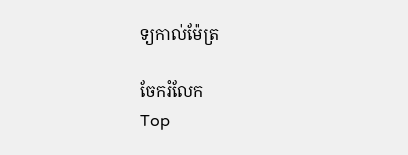ទ្យកាល់ម៉ែត្រ

ចែករំលែក
Top